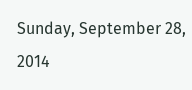Sunday, September 28, 2014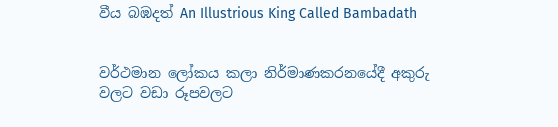වීය බඹදත් An Illustrious King Called Bambadath


වර්ථමාන ‍ලෝකය කලා නිර්මාණකරනයේදී අකුරු වලට වඩා රූපවලට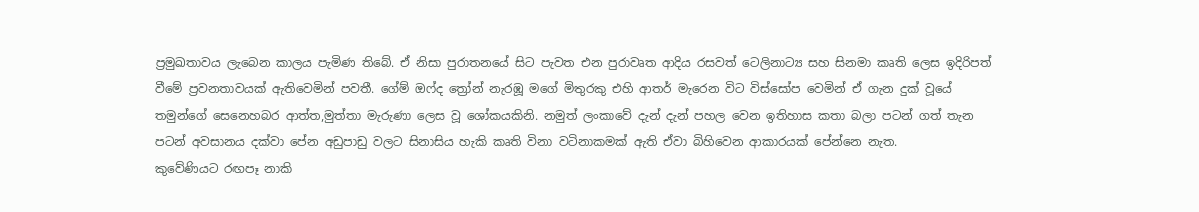ප්‍රමුඛතාවය ලැබෙන කාලය පැමිණ තිබේ. ඒ නිසා පුරාතනයේ සිට පැවත එන පුරාවෘත ආදිය රසවත් ටෙලිනාට්‍ය සහ සිනමා කෘති ලෙස ඉදිරිපත් වීමේ ප්‍රවනතාවයක් ඇතිවෙමින් පවතී. ගේම් ඔෆ්ද ත්‍රෝන් නැරඹූ මගේ මිතුරකු එහි ආතර් මැරෙන විට විස්සෝප වෙමින් ඒ ගැන දුක් වූයේ තමුන්ගේ සෙනෙහබර ආත්ත,මුත්තා මැරුණා ලෙස වූ ශෝක‍යකිනි. නමුත් ලංකාවේ දැන් දැන් පහල වෙන ඉතිහාස කතා බලා පටන් ගත් තැන පටන් අවසානය දක්වා පේන අඩුපාඩු වලට සිනාසිය හැකි කෘති විනා වටිනාකමක් ඇති ඒවා බිහිවෙන ආකාරයක් පේන්නෙ නැත.
කුවේණියට රඟපෑ නාකි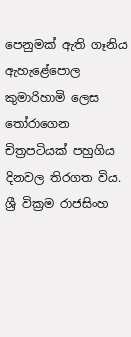පෙනුමක් ඇති ගෑනිය ඇහැළේපොල කුමාරිහාමි ලෙස තෝරාගෙන චිත්‍රපටියක් පහුගිය දිනවල තිරගත විය. ශ්‍රී වික්‍රම රාජසිංහ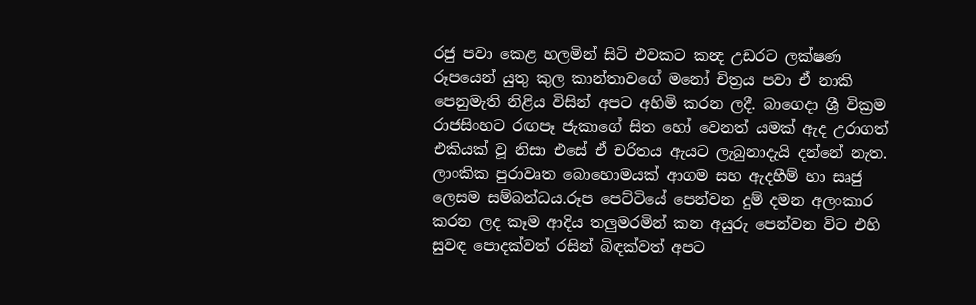රජු පවා කෙළ හලමින් සිටි එවකට කන්‍ද උඩරට ලක්ෂණ රූපයෙන් යුතු කුල කාන්තාවගේ මනෝ චිත්‍රය පවා ඒ නාකි පෙනුමැති නිළිය විසින් අපට අහිමි කරන ලදී. බාගෙදා ශ්‍රී වික්‍රම රාජසිංහට රඟපෑ ජැකාගේ සිත හෝ වෙනත් යමක් ඇද උරාගත් එකියක් වූ නිසා එසේ ඒ චරිතය ඇයට ලැබුනාදැයි දන්නේ නැත.
ලාංකික පුරාවෘත බොහොමයක් ආගම සහ ඇදහීම් හා සෘජු ලෙසම සම්බන්ධය.රූප පෙට්ටියේ පෙන්වන දුම් දමන අලංකාර කරන ලද කෑම ආදිය තලුමරමින් කන අයුරු පෙන්වන විට එහි සුවඳ පොදක්වත් රසින් බිඳක්වත් අපට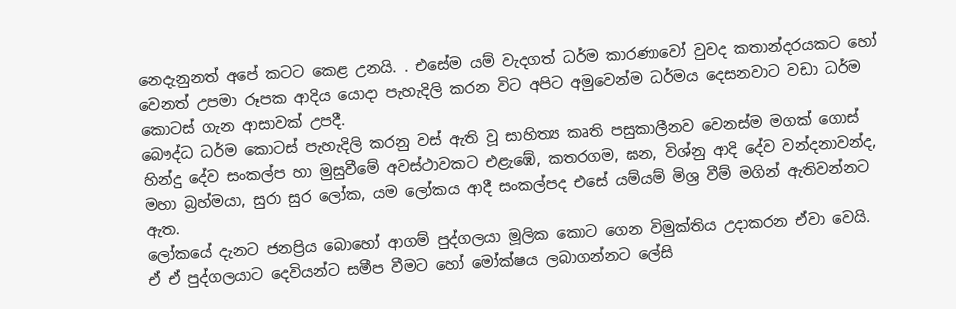නෙදැනුනත් අපේ කටට කෙළ උනයි. . එසේම යම් වැදගත් ධර්ම කාරණාවෝ වුවද කතාන්දරයකට හෝ වෙනත් උපමා රූපක ආදිය යොදා පැහැදිලි කරන විට අපිට අමුවෙන්ම ධර්මය දෙසනවාට වඩා ධර්ම කොටස් ගැන ආසාවක් උපදී.
බෞද්ධ ධර්ම කොටස් පැහැදිලි කරනු වස් ඇති වූ සාහිත්‍ය කෘති පසුකාලීනව වෙනස්ම මගක් ගොස් හින්දු දේව සංකල්ප හා මුසුවීමේ අවස්ථාවකට එළැඹේ, කතරගම, ඝන, විශ්නු ආදි දේව වන්දනාවන්ද, මහා බ්‍රහ්මයා, සුරා සුර ලෝක, යම ලෝකය ආදී සංකල්පද එසේ යම්යම් මිශ්‍ර වීම් මගින් ඇතිවන්නට ඇත.
ලෝකයේ දැනට ජනප්‍රිය බොහෝ ආගම් පුද්ගලයා මූලික කොට ගෙන විමුක්තිය උදාකරන ඒවා වෙයි. ඒ ඒ පුද්ගලයාට දෙවියන්ට සමීප වීමට හෝ මෝක්ෂය ලබාගන්නට ලේසි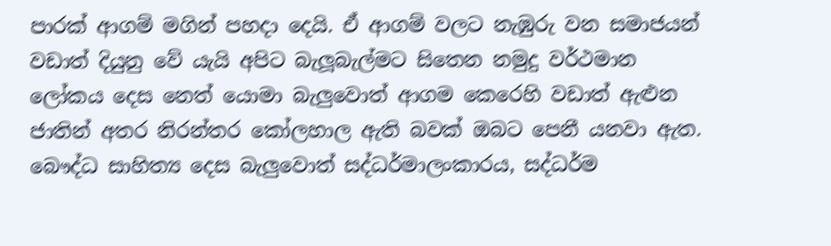පාරක් ආගම් මගින් පහදා දෙයි. ඒ ආගම් වලට නැඹුරු වන සමාජයන් වඩාත් දියුනු වේ යැයි අපිට බැලූබැල්මට සිතෙන නමුදු වර්ථමාන ලෝකය දෙස නෙත් යොමා බැලුවොත් ආගම කෙරෙහි වඩාත් ඇළුන ජාතින් අතර නිරන්තර කෝලහාල ඇති බවක් ඔබට පෙනී යනවා ඇත.
බෞද්ධ සාහිත්‍ය දෙස බැලුවොත් සද්ධර්මාලංකාරය, සද්ධර්ම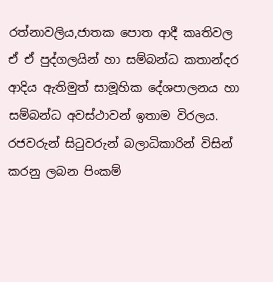රත්නාවලිය,ජාතක පොත ආදී කෘතිවල ඒ ඒ පුද්ගලයින් හා සම්බන්ධ කතාන්දර ආදිය ඇතිමුත් සාමූහික දේශපාලනය හා සම්බන්ධ අවස්ථාවන් ඉතාම විරලය. රජවරුන් සිටුවරුන් බලාධිකාරින් විසින් කරනු ලබන පිංකම්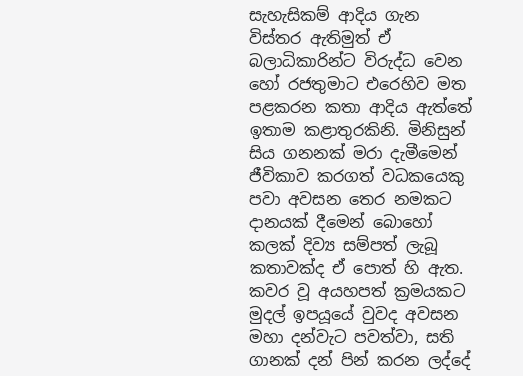සැහැසිකම් ආදිය ගැන විස්තර ඇතිමුත් ඒ බලාධිකාරින්ට විරුද්ධ වෙන හෝ රජතුමාට එරෙහිව මත පළකරන කතා ආදිය ඇත්තේ ඉතාම කළාතුරකිනි. මිනිසුන් සිය ගනනක් මරා දැමීමෙන් ජීවිකාව කරගත් වධකයෙකු පවා අවසන තෙර නමකට දානයක් දීමෙන් බොහෝ කලක් දිව්‍ය සම්පත් ලැබූ කතාවක්ද ඒ පොත් හි ඇත. කවර වූ අයහපත් ක්‍රමයකට මුදල් ඉපයූයේ වුවද අවසන මහා දන්වැට පවත්වා, සති ගානක් දන් පින් කරන ලද්දේ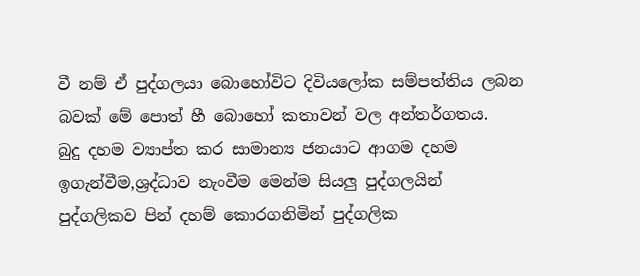වී නම් ඒ පුද්ගලයා බොහෝවිට දිවියලෝක සම්පත්තිය ලබන බවක් මේ පොත් හී බොහෝ කතාවන් වල අන්තර්ගතය.
බුදු දහම ව්‍යාප්ත කර සාමාන්‍ය ජනයාට ආගම දහම ඉගැන්වීම,ශ්‍රද්ධාව නැංවීම මෙන්ම සියලු පුද්ගලයින් පුද්ගලිකව පින් දහම් කොරගනිමින් පුද්ගලික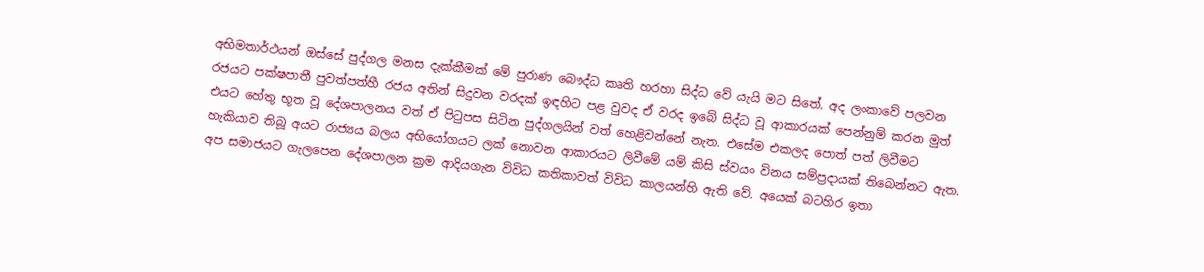අභිමතාර්ථයන් ඔස්සේ පුද්ගල මනස දැක්කීමක් මේ පුරාණ බෞද්ධ කෘති හරහා සිද්ධ වේ යැයි මට සිතේ. අද ලංකාවේ පලවන රජයට පක්ෂපාතී පුවත්පත්හී රජය අතින් සිදුවන වරදක් ඉඳහිට පළ වුවද ඒ වරද ඉබේ සිද්ධ වූ ආකාරයක්‍ පෙන්නුම් කරන මුත් එයට හේතු භූත වූ දේශපාලනය වත් ඒ පිටුපස සිටින පුද්ගලයින් වත් හෙළිවන්නේ නැත. එසේම එකලද පොත් පත් ලිවීමට හැකියාව තිබූ අයට රාජ්‍යය බලය අභියෝගයට ලක් නොවන ආකාරයට ලිවීමේ යම් කිසි ස්වයං විනය සම්ප්‍රදායක් තිබෙන්නට ඇත.
අප සමාජයට ගැලපෙන දේශපාලන ක්‍රම ආදියගැන විවිධ කතිකාවත් විවිධ කාලයන්හි ඇති වේ. අයෙක් බටහිර ඉතා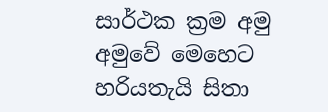සාර්ථක ක්‍රම අමු අමුවේ මෙහෙට හරියතැයි සිතා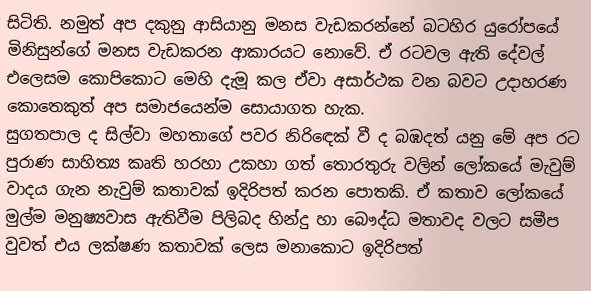සිටිති. නමුත් අප දකුනු ආසියානු මනස වැඩකරන්නේ බටහිර යුරෝපයේ මිනිසුන්ගේ මනස වැඩකරන ආකාරයට නොවේ. ඒ රටවල ඇති දේවල් එලෙසම කොපි‍කොට මෙහි දැමූ කල ඒවා අසාර්ථක වන බවට උදාහරණ කොතෙකුත් අප සමාජයෙන්ම සොයාගත හැක.
සුගතපාල ද සිල්වා මහතාගේ පවර නි‍රි‍ඳෙක් වී ද බඹදත් යනු මේ අප රට පුරාණ සාහිත්‍ය කෘති හරහා උකහා ගත් තොරතුරු වලින් ලෝකයේ මැවුම් වාදය ගැන නැවුම් කතාවක් ඉදිරිපත් කරන පොතකි. ඒ කතාව ලෝකයේ මුල්ම මනුෂ්‍යවාස ඇතිවීම පිලිබද හින්දු හා බෞද්ධ මතාවද වලට සමීප වුවත් එය ලක්ෂණ කතාවක් ලෙස මනාකොට ඉදිරිපත්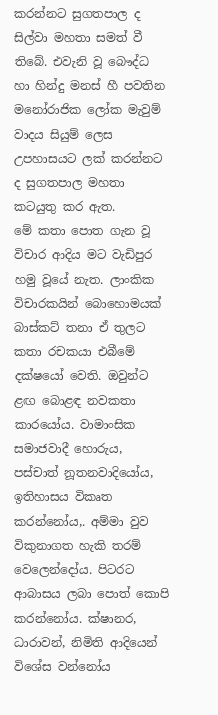කරන්නට සුගතපාල ද සිල්වා මහතා සමත් වී තිබේ. එවැනි වූ බෞද්ධ හා හින්දු මනස් හී පවතින මනෝරාජික ‍ලෝක මැවුම් වාදය සියුම් ලෙස උපහාසයට ලක් කරන්නට ද සුගතපාල මහතා කටයුතු කර ඇත.
මේ කතා පොත ගැන වූ විචාර ආදිය මට වැඩිපුර හමු වූ‍යේ නැත. ලාංකික විචාරකයින් බොහොමයක් බාස්කට් තනා ඒ තුලට කතා රචකයා එබී‍මේ දක්ෂයෝ වෙති. ඔවුන්ට ළඟ බොළඳ නවකතා කාරයෝය. වාමාංසික සමාජවාදී හොරුය, පස්චාත් නූතනවාදියෝය, ඉතිහාසය විකෘත කරන්නෝය,. අම්මා වුව විකුනාගත හැකි තරම් වෙලෙන්දෝය. පිටරට ආබාසය ලබා පොත් කොපි කරන්නෝය. ක්ෂානර, ධාරාවන්, නිමිති ආදියෙන් විශේස වන්නෝය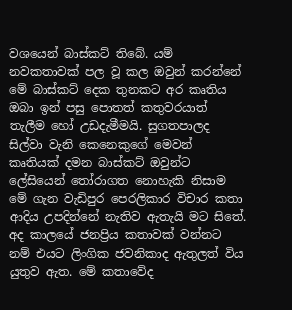වශයෙන් බාස්කට් තිබේ. යම් නවකතාවක් පල වූ කල ඔවුන් කරන්නේ මේ බාස්කට් දෙක තුනකට අර කෘතිය ඔබා ඉන් පසු පොතත් කතුවරයාත් තැලීම හෝ උඩදැමීමයි. සුගතපාලද සිල්වා වැනි කෙනෙකුගේ මෙවන් කෘතියක් දමන බාස්කට් ඔවුන්ට ලේසියෙන් තෝරාගත නොහැකි නිසාම මේ ගැන වැඩිපුර පෙරලිකාර විචාර කතා ආදිය උපදින්නේ නැතිව ඇතැයි මට සිතේ.
අද කාලයේ ජනප්‍රිය කතාවක් වන්නට නම් එයට ලිංගික ජවනිකාද ඇතුලත් විය යුතුව ඇත. මේ කතාවේද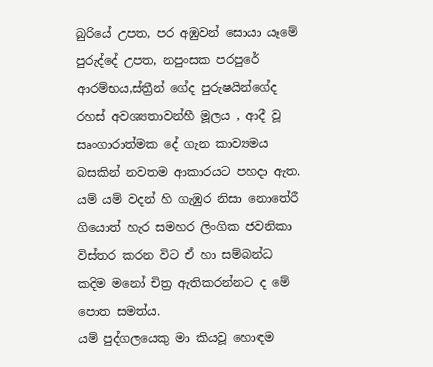බුරියේ උපත, පර අඹුවන් සොයා යෑමේ පුරුද්දේ උපත, නපුංසක පරපුරේ ආරම්භය,ස්ත්‍රීන්‍ ගේද පුරුෂයින්ගේද රහස් අවශ්‍යතාවන්හී මූලය , ආදී වූ සෘංගාරාත්මක දේ ගැන කාව්‍යමය බසකින් නවතම ආකාරයට පහදා ඇත. යම් යම් වදන් හි ගැඹුර නිසා නොතේරී ගියොත් හැර ‍සමහර ලිංගික ජවනිකා විස්තර කරන විට ඒ හා සම්බන්ධ කදිම මනෝ චිත්‍ර ඇතිකරන්නට ද මේ පොත සමත්ය.
යම් පුද්ගලයෙකු මා කියවූ හොඳම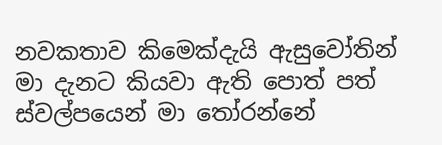නවකතාව කිමෙක්දැයි ඇසුවෝතින් මා දැනට කියවා ඇති පොත් පත් ස්වල්පයෙන් මා තෝරන්නේ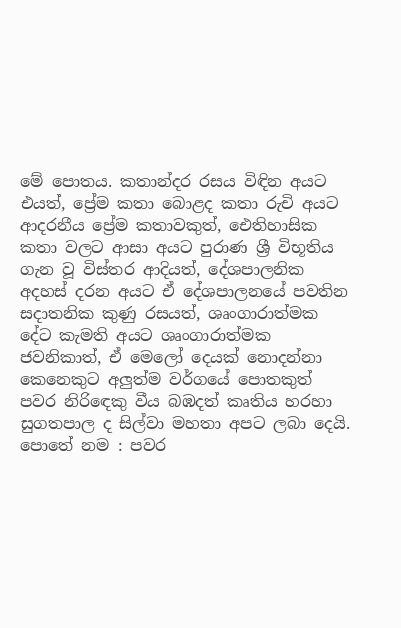මේ පොතය. කතාන්දර රසය විඳින අයට එයත්, ප්‍රේම කතා බොළද කතා රුචි අයට ආදරනීය ප්‍රේම කතාවකුත්, ඓතිහාසික කතා වලට ආසා අයට පුරාණ ශ්‍රී විභූතිය ගැන වූ විස්තර ආදියත්, දේශපාලනික අදහස් දරන අයට ඒ දේශපාලනයේ පවතින සදාතනික කුණු රසයත්, ශෘංගාරාත්මක දේට කැමති අයට ශෘංගාරාත්මක ජවනිකාත්, ඒ මෙලෝ දෙයක් නොදන්නා කෙනෙකුට අලුත්ම වර්ගයේ පොතකුත් පවර නිරි‍ඳෙකු වීය බඹදත් කෘතිය හරහා සුගතපාල ද සිල්වා මහතා අපට ලබා දෙයි.
පොතේ නම : පවර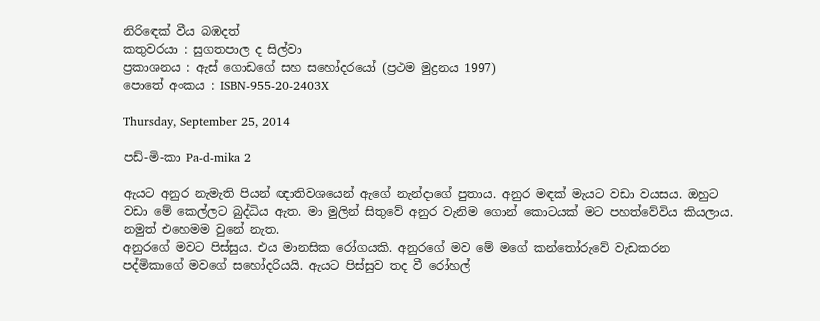නිරි‍ඳෙක් වීය බඹදත්
කතුවරයා : සුගතපාල ද සිල්වා
ප්‍රකාශනය : ඇස් ගොඩගේ සහ ස‍හෝදරයෝ (ප්‍රථම මුද්‍රනය 1997)
පොතේ අංකය : ISBN-955-20-2403X

Thursday, September 25, 2014

පඩ්-මි-කා Pa-d-mika 2

ඇයට අනුර නැමැති පියන් ඥාතිවශයෙන් ඇගේ නැන්දාගේ පුතාය. අනුර මඳක් මැයට වඩා වයසය. ඔහුට වඩා මේ කෙල්ලට බුද්ධිය ඇත. මා මුලින් සිතුවේ අනුර වැනිම ගොන් කොටයක් මට පහත්වේවිය කියලාය. නමුත් එහෙමම වුනේ නැත.
අනුරගේ මවට පිස්සුය. එය මානසික රෝගයකි. අනුරගේ මව මේ මගේ කන්තෝරුවේ වැඩකරන පද්මිකාගේ මවගේ සහෝදරියයි. ඇයට පිස්සුව තද වී රෝහල්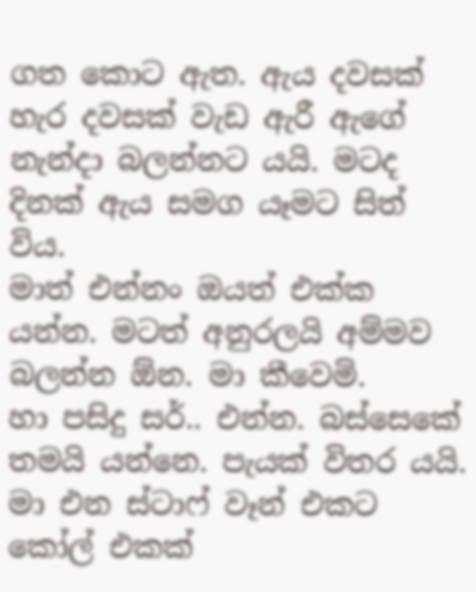ගත කොට ඇත. ඇය දවසක් හැර දවසක් වැඩ ඇරී ඇගේ නැන්දා බලන්නට යයි. මටද දිනක් ඇය සමග යෑමට සිත් විය.
මාත් එන්නං ඔයත් එක්ක යන්න. මටත් අනුරලයි අම්මව බලන්න ඕන. මා කීවෙමි.
හා පසිදු සර්.. එන්න. බස්සෙකේ තමයි යන්නෙ. පැයක් විතර යයි.
මා එන ස්ටාෆ් වෑන් එකට කෝල් එකක්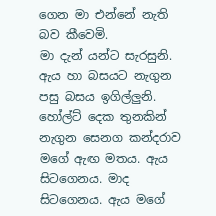ගෙන මා එන්නේ නැති බව කීවෙමි.
මා දැන් යන්ට සැරසුනි. ඇය හා බසයට නැගුන පසු බසය ඉගිල්ලුනි. හෝල්ට් දෙක තුනකින් නැගුන සෙනග කන්දරාව මගේ ඇඟ මතය. ඇය සිටගෙනය. මාද සිටගෙනය. ඇය මගේ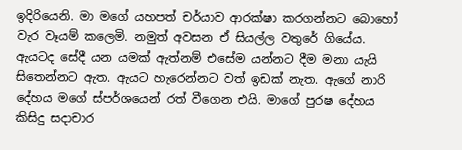ඉදිරියෙනි. මා මගේ යහපත් චර්යාව ආරක්ෂා කරගන්නට බොහෝ වැර වෑයම් කලෙමි. නමුත් අවසන ඒ සියල්ල වතුරේ ගියේය.
ඇයටද සේදී යන යමක් ඇත්නම් එසේම යන්නට දීම මනා යැයි සිතෙන්නට ඇත. ඇයට හැරෙන්නට වත් ඉඩක් නැත. ඇගේ නාරි දේහය මගේ ස්පර්ශයෙන් රත් වීගෙන එයි. මාගේ පුරෂ දේහය කිසිදු සදාචාර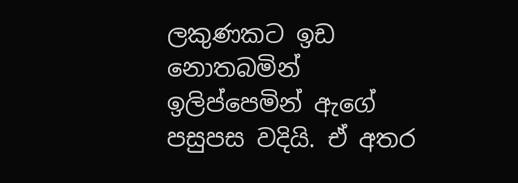ලකුණකට ඉඩ නොතබමින් ඉලිප්පෙමින් ඇගේ පසුපස වදියි. ඒ අතර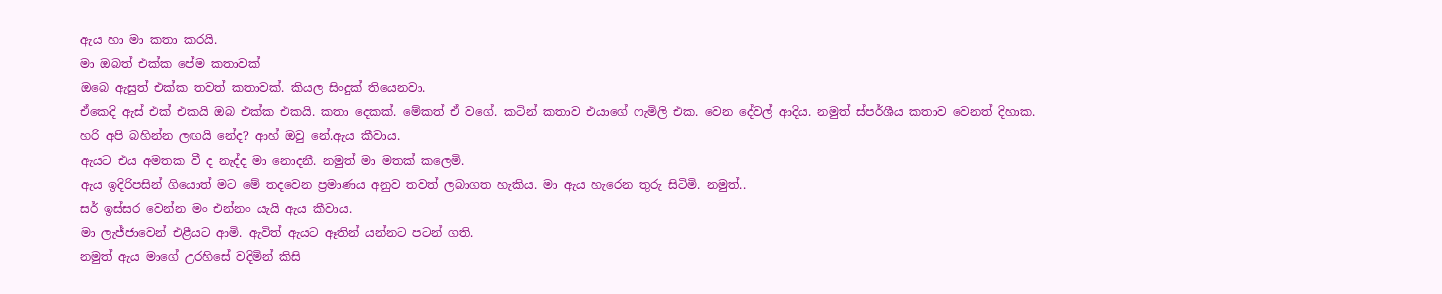ඇය හා මා කතා කරයි.
මා ඔබත් එක්ක පේම කතාවක්
ඔබෙ ඇසුත් එක්ක තවත් කතාවක්. කියල සිංදුක් තියෙනවා.
ඒකෙදි ඇස් එක් එකයි ඔබ එක්ක එකයි. කතා දෙකක්. මේකත් ඒ වගේ. කටින් කතාව එයාගේ ෆැමිලි එක. වෙන දේවල් ආදිය. නමුත් ස්පර්ශීය කතාව වෙනත් දිහාක.
හරි අපි බහින්න ලඟයි නේද? ආහ් ඔවු නේ.ඇය කීවාය.
ඇයට එය අමතක වී ද නැද්ද මා නොදනී. නමුත් මා මතක් කලෙමි.
ඇය ඉදිරිපසින් ගියොත් මට මේ තදවෙන ප්‍රමාණය අනුව තවත් ලබාගත හැකිය. මා ඇය හැරෙන තුරු සිටිමි. නමුත්..
සර් ඉස්සර වෙන්න මං එන්නං යැයි ඇය කීවාය.
මා ලැජ්ජාවෙන් එළීයට ආමි. ඇවිත් ඇයට ඈතින් යන්නට පටන් ගති.
නමුත් ඇය මාගේ උරහිසේ වදිමින් කිසි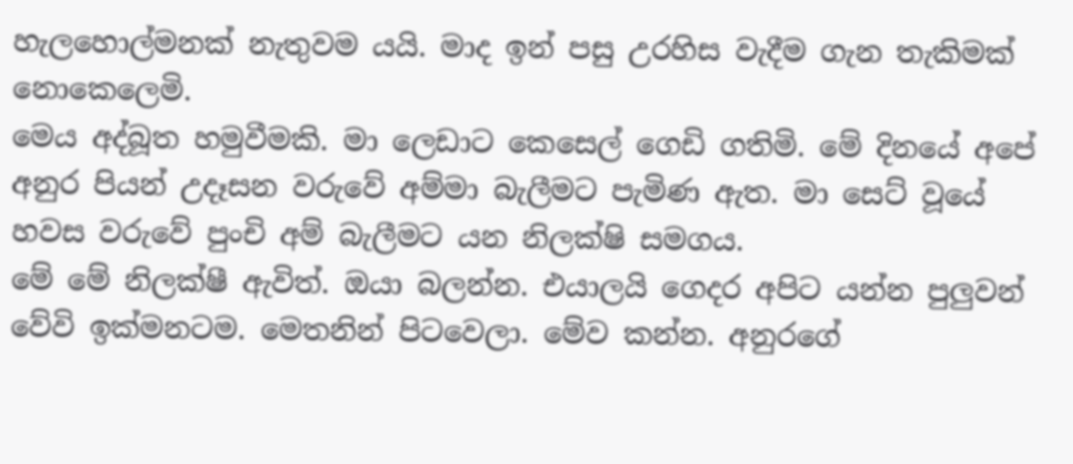හැලහොල්මනක් නැතුවම යයි. මාද ඉන් පසු උරහිස වැදීම ගැන තැකිමක් නොකෙලෙමි.
මෙය අද්බූත හමුවීමකි. මා ලෙඩාට කෙසෙල් ගෙඩි ගතිමි. මේ දිනයේ අපේ අනුර පියන් උදෑසන වරුවේ අම්මා බැලීමට පැමිණ ඇත. මා සෙට් වූයේ හවස වරුවේ පුංචි අම් බැලීමට යන නිලක්ෂි සමගය.
මේ මේ නිලක්ෂී ඇවිත්. ඔයා බලන්න. එයාලයි ගෙදර අපිට යන්න පුලුවන් වේවි ඉක්මනටම. මෙතනින් පිටවෙලා. මේව කන්න. අනුරගේ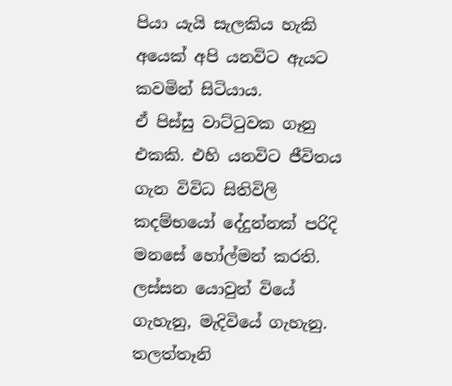පියා යැයි සැලකිය හැකි අයෙක් අපි යනවිට ඇයට කවමින් සිටියාය.
ඒ පිස්සු වාට්ටුවක ගෑනු එකකි. එහි යනවිට ජීවිතය ගැන විවිධ සිතිවිලි කදම්භයෝ දේදුන්නක් පරිදි මනසේ හෝල්මන් කරති. ලස්සන යොවුන් වියේ ගැහැනු, මැදිවියේ ගැහැනු. තලත්තෑනි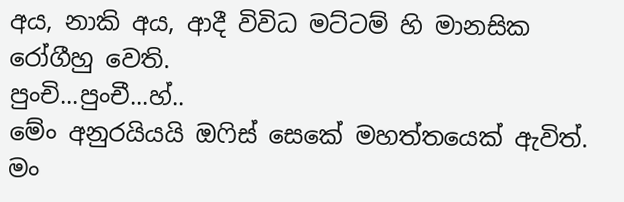අය, නාකි අය, ආදී විවිධ මට්ටම් හි මානසික රෝගීහු වෙති.
පුංචි...පුංචී...හ්..
මේං අනුරයියයි ඔෆිස් සෙකේ මහත්තයෙක් ඇවිත්. මං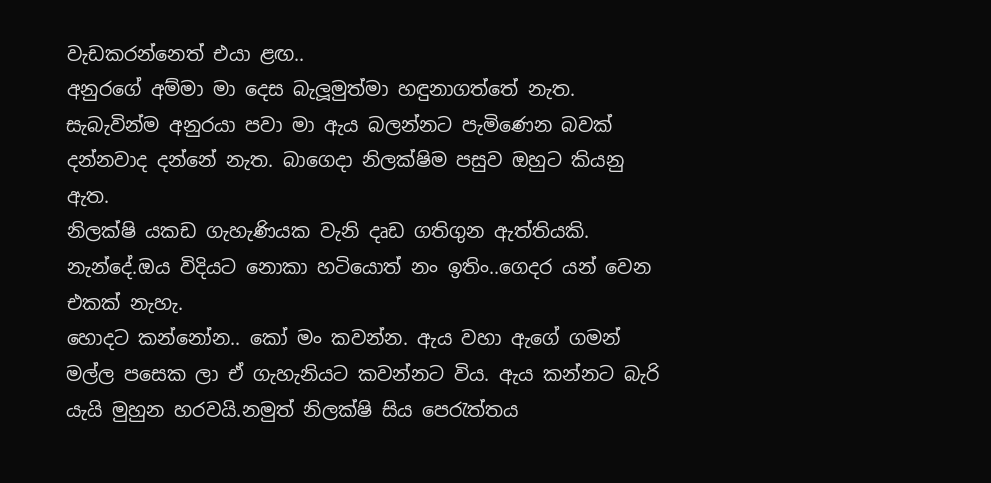වැඩකරන්නෙත් එයා ළඟ..
අනුරගේ අම්මා මා දෙස බැලූමුත්මා හඳුනාගත්තේ නැත. සැබැවින්ම අනුරයා පවා මා ඇය බලන්නට පැමිණෙන බවක් දන්නවාද දන්නේ නැත. බාගෙදා නිලක්ෂිම පසුව ඔහුට කියනු ඇත.
නිලක්ෂි යකඩ ගැහැණියක වැනි දෘඩ ගතිගුන ඇත්තියකි.
නැන්දේ.ඔය විදියට නොකා හටියොත් නං ඉතිං..ගෙදර යන් වෙන එකක් නැහැ.
හොදට කන්නෝන.. කෝ මං කවන්න. ඇය වහා ඇගේ ගමන් මල්ල පසෙක ලා ඒ ගැහැනියට කවන්නට විය. ඇය කන්නට බැරි යැයි මුහුන හරවයි.නමුත් නිලක්ෂි සිය පෙරැත්තය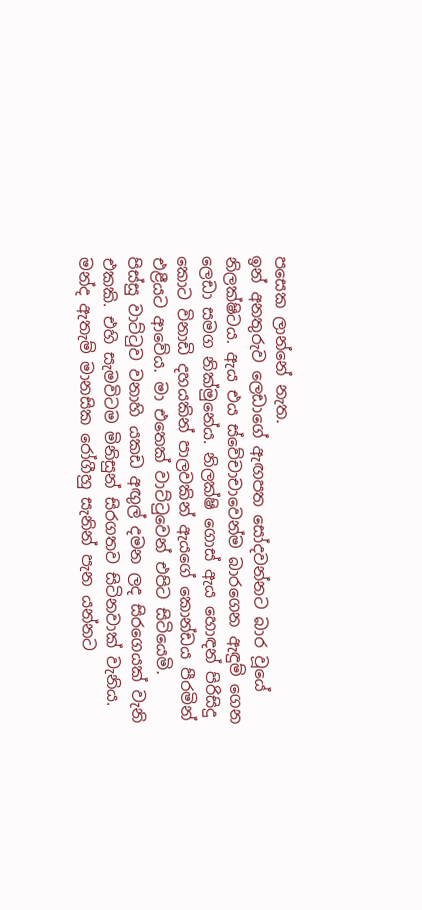පසෙක ලාන්නේ නැත.
ඉන් අනතුරුව ලෙඩාගේ ඇඟපත සෝදවන්නට බාර වූයේ නිලක්ෂිටය. ඇය එය ස්වේචාචාවෙන්ම බාරගෙන ඇඳුම් ගෙන ලෙඩා සමග නික්මුනේය. නිලක්ෂි ගොස් ඇය හොඳන් පිරිසිදු කොට විනාඩි දහයකින් පාලවකින් ඇයගේ කොන්ඩය පීරමින් එළීයට ආවේය. මා එතෙක් වාට්ටුවෙන් එපිට සිටියෙමි.
පිස්සු වාට්ටුව වනාහි යකඩ අඟුල් දමන ලද සිරගෙයක් වැනි එකකි. එහි සැමවිටම මිනිසුන් සිරගතව සිටිනවාක් වැනිය. මන්ද ඇතැම් මානසික රෝගීහු සැනින් පැන යන්නට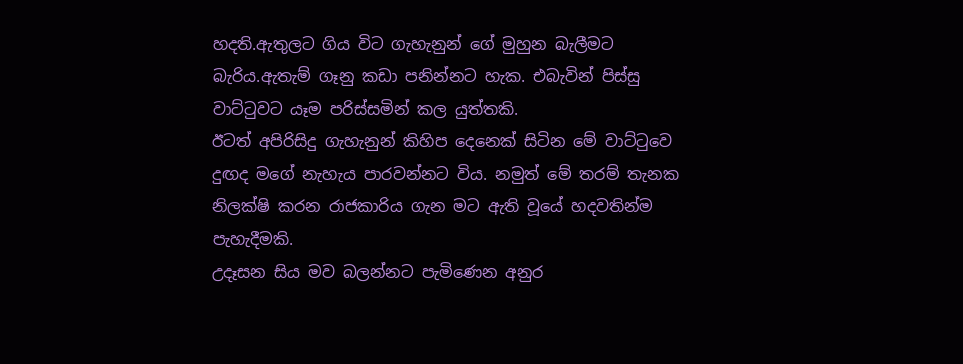හදති.ඇතුලට ගිය විට ගැහැනුන් ගේ මුහුන බැලීමට බැරිය.ඇතැම් ගෑනු කඩා පනින්නට හැක. එබැවින් පිස්සු වාට්ටුවට යෑම පරිස්සමින් කල යුත්තකි.
ඊටත් අපිරිසිදු ගැහැනුන් කිහිප දෙනෙක් සිටින මේ වාට්ටුවෙ දුඟද මගේ නැහැය පාරවන්නට විය. නමුත් මේ තරම් තැනක නිලක්ෂි කරන රාජකාරිය ගැන මට ඇති වූයේ හදවතින්ම පැහැදීමකි.
උදෑසන සිය මව බලන්නට පැමිණෙන අනුර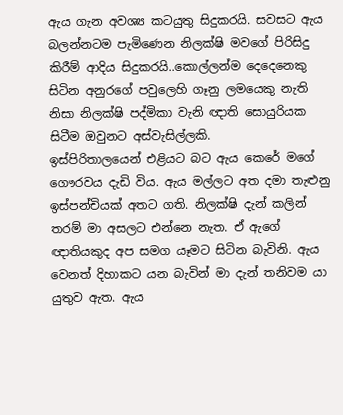ඇය ගැන අවශ්‍ය කටයුතු සිදුකරයි. සවසට ඇය බලන්නටම පැමිණෙන නිලක්ෂි මවගේ පිරිසිදු කිරීම් ආදිය සිදුකරයි..කොල්ලන්ම දෙදෙනෙකු සිටින අනුරගේ පවුලෙහි ගෑනු ලමයෙකු නැති නිසා නිලක්ෂි පද්මිකා වැනි ඥාති සොයුරියක සිටීම ඔවුනට අස්වැසිල්ලකි.
ඉස්පිරිතාලයෙන් එළියට බට ඇය කෙරේ මගේ ගෞරවය දැඩි විය. ඇය මල්ලට අත දමා තැළුනු ඉස්පන්චියක් අතට ගති. නිලක්ෂි දැන් කලින් තරම් මා අසලට එන්නෙ නැත. ඒ ඇගේ ඥාතියකුද අප සමග යෑමට සිටින බැවිනි. ඇය වෙනත් දිහාකට යන බැවින් මා දැන් තනිවම යා යුතුව ඇත. ඇය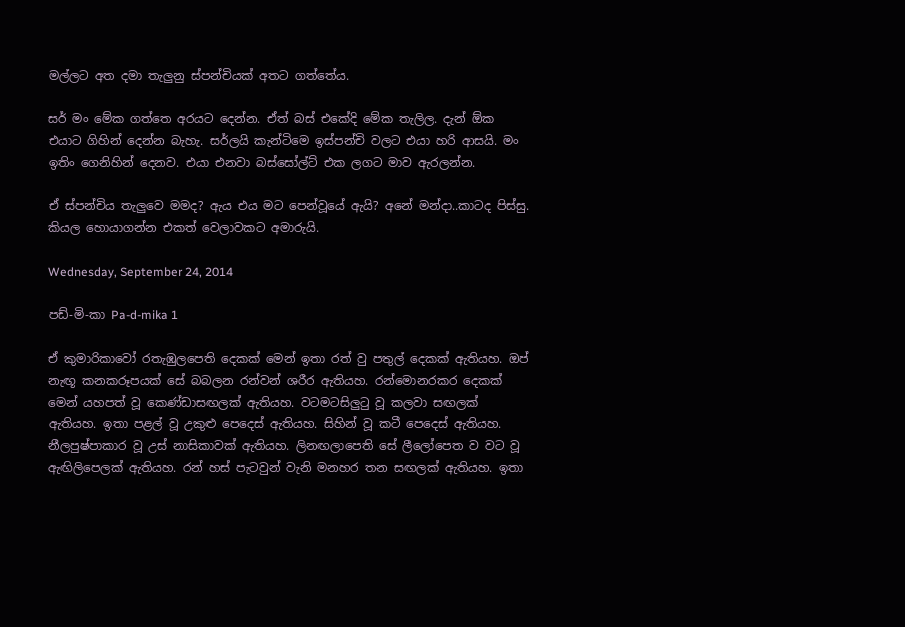මල්ලට අත දමා තැලුනු ස්පන්චියක් අතට ගත්තේය.

සර් මං මේක ගත්තෙ අරයට දෙන්න. ඒත් බස් එකේදි මේක තැලිල. දැන් ඕක එයාට ගිහින් දෙන්න බැහැ. සර්ලයි කැන්ටිමෙ ඉස්පන්චි වලට එයා හරි ආසයි. මං ඉතිං ගෙනිහින් දෙනව. එයා එනවා බස්සෝල්ට් එක ලගට මාව ඇරලන්න.

ඒ ස්පන්චිය තැලුවෙ මමද? ඇය එය මට පෙන්වූයේ ඇයි? අනේ මන්දා..කාටද පිස්සු. කියල හොයාගන්න එකත් වෙලාවකට අමාරුයි.

Wednesday, September 24, 2014

පඩ්-මි-කා Pa-d-mika 1

ඒ කුමාරිකාවෝ රතැඹුලපෙති දෙකක් මෙන් ඉතා රත් වු පතුල් දෙකක් ඇතියහ. ඔප් නැඟූ කනකරූපයක් සේ බබලන රන්වන් ශරීර ඇතියහ. රන්මොනරකර දෙකක් මෙන් යහපත් වූ කෙණ්ඩාසඟලක් ඇතියහ. වටමටසිලුටු වූ කලවා සඟලක් ඇතියහ. ඉතා පළල් වූ උකුළු පෙදෙස් ඇතියහ. සිහින් වූ කටී පෙදෙස් ඇතියහ. නීලපුෂ්පාකාර වූ උස් නාසිකාවක් ඇතියහ. ලිනඟලාපෙති සේ ලීලෝපෙත ව වට වූ ඇඟිලිපෙලක් ඇතියහ. රන් හස් පැටවුන් වැනි මනහර තන සඟලක් ඇතියහ. ඉතා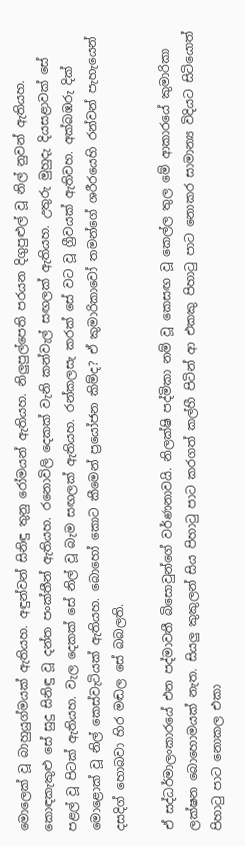මොලෙක් වූ බාහුයුග්මයක් ඇතියහ. අඳුන්වන් සිනිඳු තුනු රෝමයන් ඇතියහ. නිලුපුල්පෙති පරයන දිගුපුළුල් වූ නිල් නුවන් ඇතියහ. කොඳකැකුළු සේ සුදු සිනිඳු වූ දන්ත පංක්තීන් ඇතියහ. රනොවිලි දෙකක් වැනි කන්වැල් සඟලක් ඇතියහ. උතුරු මුහුදැ දියසළාවක් සේ පළල් වූ පිටක් ඇතියහ. වැල දෙකක් සේ නිල් වූ බැම සඟලක් ඇතියහ. රන්කලසැ කරක් සේ වට වූ ග්‍රීවයක් ඇතිවහ. අක්බඹරු දික් මොළොක් වූ නිල් කෙස්වැටියක් ඇතියහ. බොහෝ කොට කීමෙන් ප්‍රයෝජන කිම්ද? ඒ කුමාරිකාවෝ තමන්ගේ ශරීරයෙහි රන්වන් පැහැයෙන් දසදිග් හොබවා හිර මඬල සේ බබලති.

ඒ සද්ධර්මාලංකාරයේ එන පද්මාවතී බිසොවුන්ගේ වර්ණනාවයි. නිලක්ෂි පද්මිකා නම් වූ කෙසඟ වූ කෙල්ල තුල මේ ආකාරයේ කුමාරිකා ලක්ෂන බොහොමයක් නැත. සියලු කුකුලන් සිය පිහාටු පාට කරගත් කල්හී පිටින් ආ එකකු පිහාටු පාට නොකර සාමාන්‍ය විදියට සිටියොත් පිහාටු පාට නොකල එකා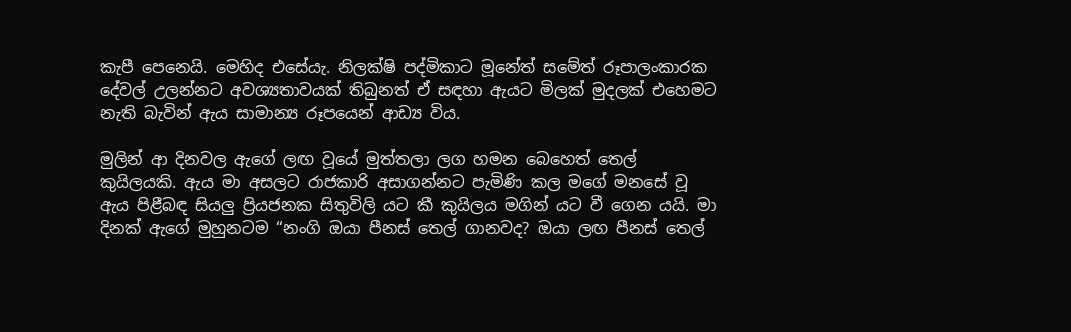කැපී පෙනෙයි. මෙහිද එසේයැ. නිලක්ෂි පද්මිකාට මූනේත් සමේත් රූපාලංකාරක දේවල් උලන්නට අවශ්‍යතාවයක් තිබුනත් ඒ සඳහා ඇයට මිලක් මුදලක් එහෙමට නැති බැවින් ඇය සාමාන්‍ය රූපයෙන් ආඩ්‍ය විය.

මුලින් ආ දිනවල ඇගේ ලඟ වූයේ මුත්තලා ලග හමන බෙහෙත් තෙල් කුයිලයකි. ඇය මා අසලට රාජකාරි අසාගන්නට පැමිණි කල මගේ මනසේ වූ ඇය පිළීබඳ සියලු ප්‍රියජනක සිතුවිලි යට කී කුයිලය මගින් යට වී ගෙන යයි. මා දිනක් ඇගේ මුහුනටම “නංගි ඔයා පීනස් තෙල් ගානවද? ඔයා ලඟ පීනස් තෙල්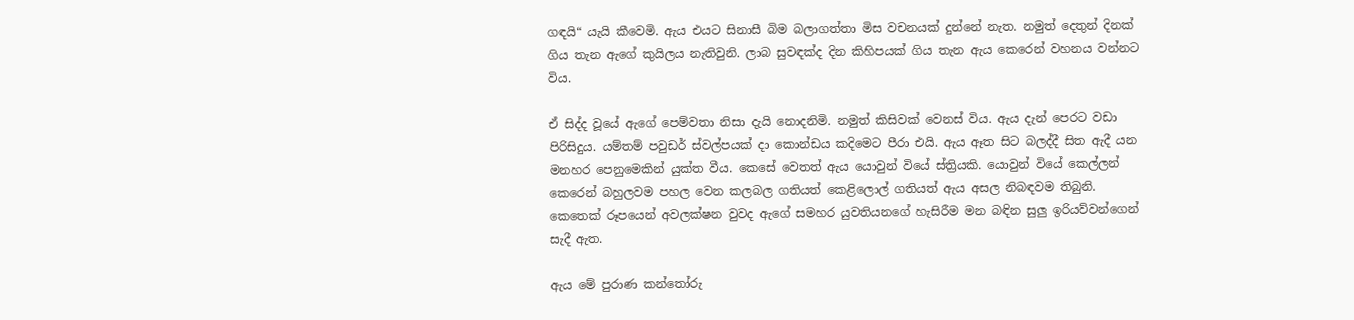ගඳයි“ යැයි කීවෙමි. ඇය එයට සිනාසී බිම බලාගත්තා මිස වචනයක් දුන්නේ නැත. නමුත් දෙතුන් දිනක් ගිය තැන ඇගේ කුයිලය නැතිවුනි. ලාබ සුවඳක්ද දින කිහිපයක් ගිය තැන ඇය කෙරෙන් වහනය වන්නට විය.

ඒ සිද්ද වූයේ ඇගේ පෙම්වතා නිසා දැයි නොදනිමි. නමුත් කිසිවක් වෙනස් විය. ඇය දැන් පෙරට වඩා පිරිසිදුය. යම්තම් පවුඩර් ස්වල්පයක් දා කොන්ඩය කදිමෙට පීරා එයි. ඇය ඈත සිට බලද්දී සිත ඇදී යන මනහර පෙනුමෙකින් යුක්ත වීය. කෙසේ වෙතත් ඇය යොවුන් වියේ ස්ත්‍රියකි. යොවුන් වියේ කෙල්ලන් කෙරෙන් බහුලවම පහල වෙන කලබල ගතියත් කෙළිලොල් ගතියත් ඇය අසල නිබඳවම තිබුනි. කෙතෙක් රූපයෙන් අවලක්ෂන වුවද ඇගේ සමහර යුවතියනගේ හැසිරීම මන බඳින සුලු ඉරියව්වන්ගෙන් සැදී ඇත.

ඇය මේ පුරාණ කන්තෝරු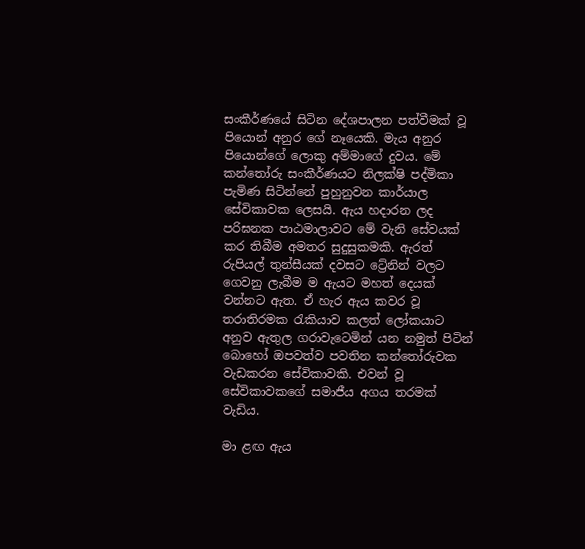සංකීර්ණයේ සිටින දේශපාලන පත්වීමක් වූ පියොන් අනුර ගේ නෑයෙකි. මැය අනුර පියොන්ගේ ලොකු අම්මාගේ දුවය. මේ කන්තෝරු සංකීර්ණයට නිලක්ෂි පද්මිකා පැමිණ සිටින්නේ පුහුනුවන කාර්යාල සේවිකාවක ලෙසයි. ඇය හදාරන ලද පරිඝනක පාඨමාලාවට මේ වැනි සේවයක් කර තිබීම අමතර සුදුසුකමකි. ඇරත් රුපියල් තුන්සීයක් දවසට ට්‍රේනින් වලට ගෙවනු ලැබීම ම ඇයට මහත් දෙයක් වන්නට ඇත. ඒ හැර ඇය කවර වූ තරාතිරමක රැකියාව කලත් ලෝකයාට අනුව ඇතුල ගරාවැටෙමින් යන නමුත් පිටින් බොහෝ ඔපවත්ව පවතින කන්තෝරුවක වැඩකරන සේවිකාවකි. එවන් වූ සේවිකාවකගේ සමාජීය අගය තරමක් වැඩිය.

මා ළඟ ඇය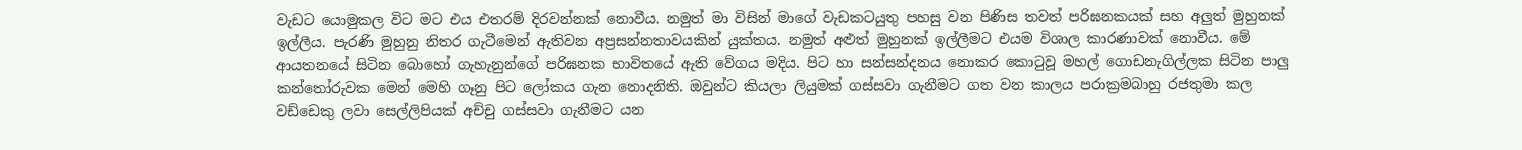වැඩට යොමුකල විට මට එය එතරම් දිරවන්නක් නොවීය. නමුත් මා විසින් මාගේ වැඩකටයුතු පහසු වන පිණිස තවත් පරිඝනකයක් සහ අලුත් මුහුනක් ඉල්ලීය. පැරණි මුහුනු නිතර ගැටීමෙන් ඇතිවන අප්‍රසන්නතාවයකින් යුක්තය. නමුත් අළුත් මුහුනක් ඉල්ලීමට එයම විශාල කාරණාවක් නොවීය. මේ ආයතනයේ සිටින බොහෝ ගැහැනුන්ගේ පරිඝනක භාවිතයේ ඇති වේගය මදිය. පිට හා සන්සන්දනය නොකර කොටුවූ මහල් ගොඩනැගිල්ලක සිටින පාලු කන්තෝරුවක මෙන් මෙහි ගෑනු පිට ලෝකය ගැන නොදනිති. ඔවුන්ට කියලා ලියුමක් ගස්සවා ගැනීමට ගත වන කාලය පරාක්‍රමබාහු රජතුමා කල වඩ්ඩෙකු ලවා සෙල්ලිපියක් අච්චු ගස්සවා ගැනීමට යන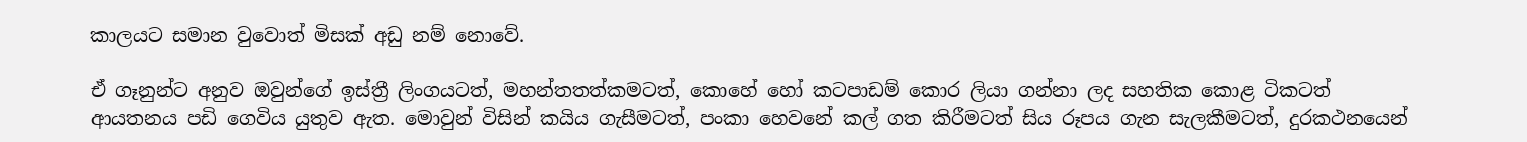කාලයට සමාන වුවොත් මිසක් අඩු නම් නොවේ.

ඒ ගෑනුන්ට අනුව ඔවුන්ගේ ඉස්ත්‍රී ලිංගයටත්, මහන්තතත්කමටත්, කොහේ හෝ කටපාඩම් කොර ලියා ගන්නා ලද සහතික කොළ ටිකටත් ආයතනය පඩි ගෙවිය යුතුව ඇත. මොවුන් විසින් කයිය ගැසීමටත්, පංකා හෙවනේ කල් ගත කිරීමටත් සිය රූපය ගැන සැලකීමටත්, දුරකථනයෙන්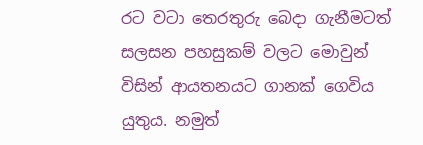රට වටා තෙරතුරු බෙදා ගැනීමටත් සලසන පහසුකම් වලට මොවුන් විසින් ආයතනයට ගානක් ගෙවිය යුතුය. නමුත්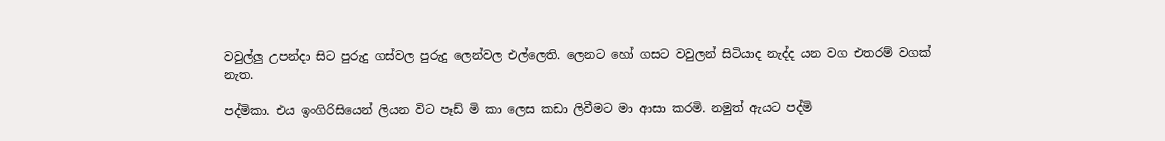වවුල්ලු උපන්දා සිට පුරුදු ගස්වල පුරුදු ලෙන්වල එල්ලෙති. ලෙනට හෝ ගසට වවුලන් සිටියාද නැද්ද යන වග එතරම් වගක් නැත.

පද්මිකා. එය ඉංගිරිසියෙන් ලියන විට පෑඩ් මි කා ලෙස කඩා ලිවීමට මා ආසා කරමි. නමුත් ඇයට පද්මි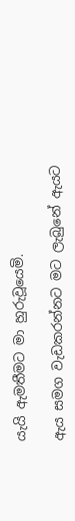යැයි ඇමතීමට මා හුරුවූයෙමි.

ඇය සමග වැඩකරන්නට මට ලැබුනේ ඇයට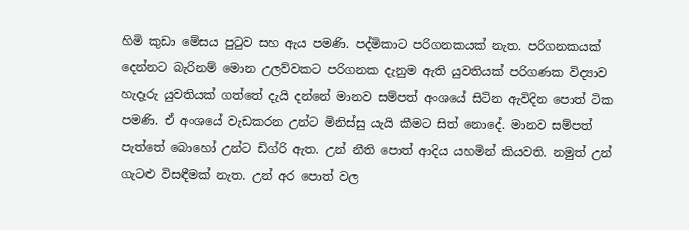හිමි කුඩා මේසය පුටුව සහ ඇය පමණි. පද්මිකාට පරිගනකයක් නැත. පරිගනකයක් දෙන්නට බැරිනම් මොන උලව්වකට පරිගනක දැනුම ඇති යුවතියක් පරිගණක විද්‍යාව හැදෑරු යුවතියක් ගත්තේ දැයි දන්නේ මානව සම්පත් අංශයේ සිටින ඇවිදින පොත් ටික පමණි. ඒ අංශයේ වැඩකරන උන්ට මිනිස්සු යැයි කීමට සිත් නොදේ. මානව සම්පත් පැත්තේ බොහෝ උන්ට ඩිග්රි ඇත. උන් නීති පොත් ආදිය යහමින් කියවති. නමුත් උන් ගැටළු විසඳීමක් නැත. උන් අර පොත් වල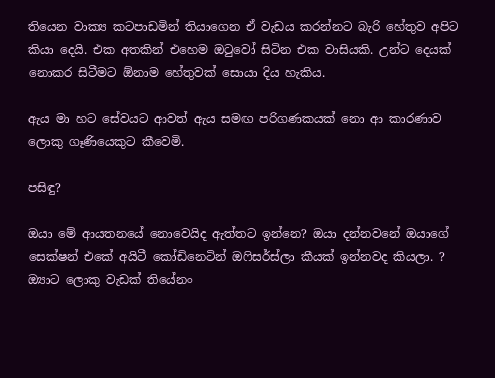තියෙන වාක්‍ය කටපාඩමින් තියාගෙන ඒ වැඩය කරන්නට බැරි හේතුව අපිට කියා දෙයි. එක අතකින් එහෙම ඔටුවෝ සිටින එක වාසියකි. උන්ට දෙයක් නොකර සිටීමට ඕනාම හේතුවක් සොයා දිය හැකිය.

ඇය මා හට සේවයට ආවත් ඇය සමඟ පරිගණකයක් නො ආ කාරණාව ලොකු ගෑණියෙකුට කීවෙමි.

පසිඳු?

ඔයා මේ ආයතනයේ නොවෙයිද ඇත්තට ඉන්නෙ? ඔයා දන්නවනේ ඔයාගේ සෙක්ෂන් එකේ අයිටී කෝඩිනෙටින් ඔෆිසර්ස්ලා කීයක් ඉන්නවද කියලා. ? ඔ්‍යාට ලොකු වැඩක් තියේනං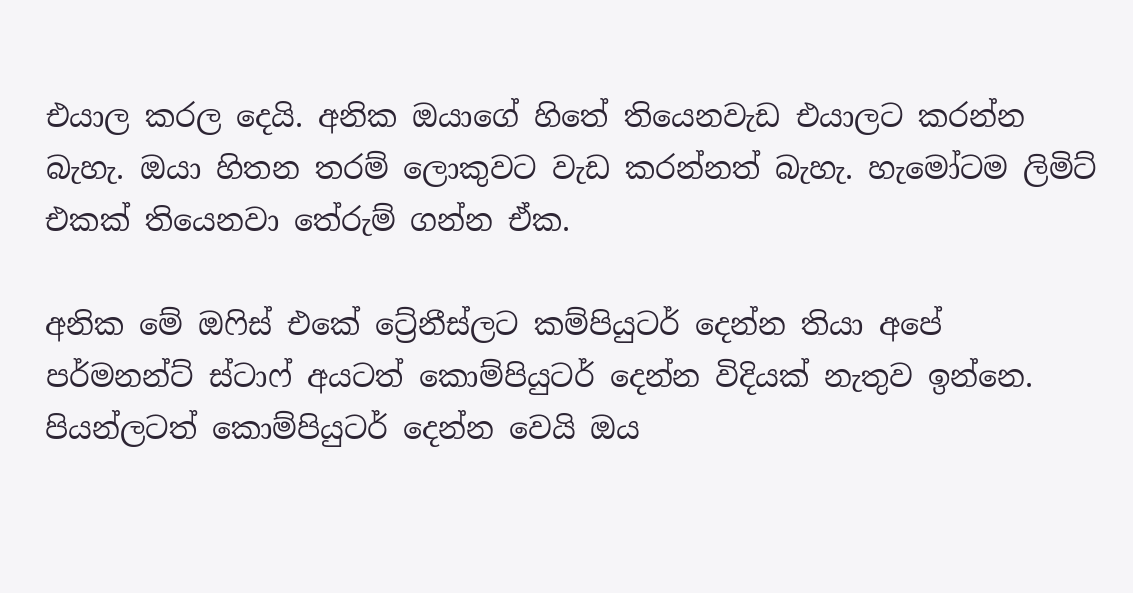එයාල කරල දෙයි. අනික ඔයාගේ හිතේ තියෙනවැඩ එයාලට කරන්න බැහැ. ඔයා හිතන තරම් ලොකුවට වැඩ කරන්නත් බැහැ. හැමෝටම ලිමිට් එකක් තියෙනවා තේරුම් ගන්න ඒක.

අනික මේ ඔෆිස් එකේ ට්‍රේනීස්ලට කම්පියුටර් දෙන්න තියා අපේ පර්මනන්ට් ස්ටාෆ් අයටත් කොම්පියුටර් දෙන්න විදියක් නැතුව ඉන්නෙ. පියන්ලටත් කොම්පියුටර් දෙන්න වෙයි ඔය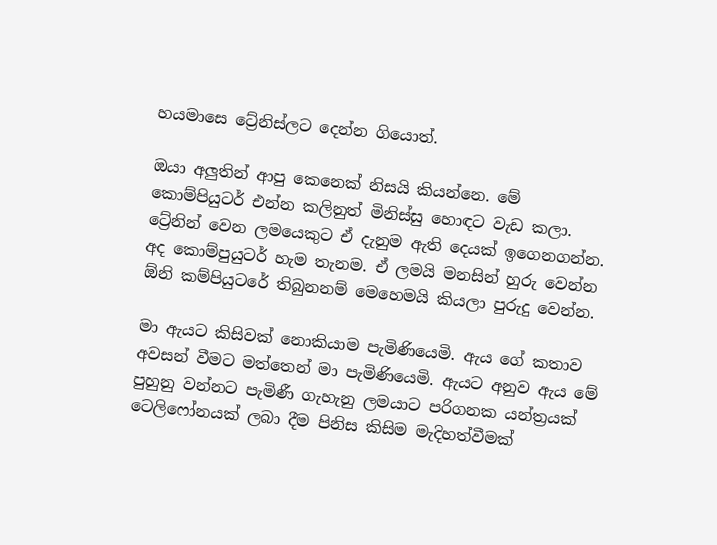හයමාසෙ ට්‍රේනිස්ලට දෙන්න ගියොත්.

ඔයා අලුතින් ආපු කෙනෙක් නිසයි කියන්නෙ. මේ කොම්පියුටර් එන්න කලිනුත් මිනිස්සු හොඳට වැඩ කලා. ට්‍රේනින් වෙන ලමයෙකුට ඒ දැනුම ඇති දෙයක් ඉගෙනගන්න. අද කොම්පුයුටර් හැම තැනම. ඒ ලමයි මනසින් හුරු වෙන්න ඕනි කම්පියුටරේ තිබුනනම් මෙහෙමයි කියලා පුරුදු වෙන්න.

මා ඇයට කිසිවක් නොකියාම පැමිණියෙමි. ඇය ගේ කතාව අවසන් වීමට මත්තෙන් මා පැමිණියෙමි. ඇයට අනුව ඇය මේ පුහුනු වන්නට පැමිණී ගැහැනු ලමයාට පරිගනක යන්ත්‍රයක් ටෙලිෆෝනයක් ලබා දීම පිනිස කිසිම මැදිහත්වීමක්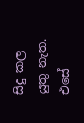සිදු කල යුතු නැත. එසේ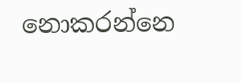නොකරන්නෙ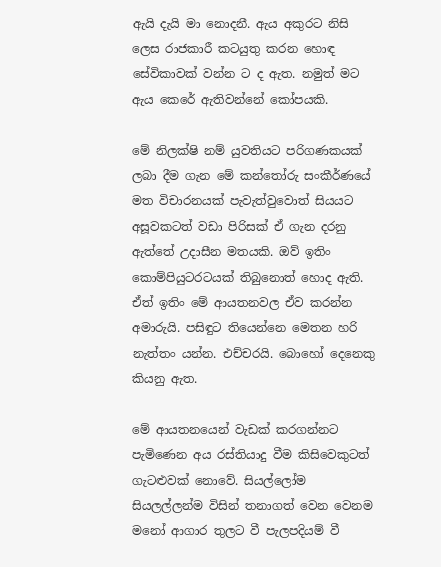ඇයි දැයි මා නොදනී. ඇය අකුරට නිසි ලෙස රාජකාරී කටයුතු කරන හොඳ සේවිකාවක් වන්න ට ද ඇත. නමුත් මට ඇය කෙරේ ඇතිවන්නේ කෝපයකි.

මේ නිලක්ෂි නම් යුවතියට පරිගණකයක් ලබා දීම ගැන මේ කන්තෝරු සංකීර්ණයේ මත විචාරනයක් පැවැත්වුවොත් සියයට අසූවකටත් වඩා පිරිසක් ඒ ගැන දරනු ඇත්තේ උදාසීන මතයකි. ඔව් ඉතිං කොම්පියුටරටයක් තිබුනොත් හොද ඇති. ඒත් ඉතිං මේ ආයතනවල ඒව කරන්න අමාරුයි. පසිඳුට තියෙන්නෙ මෙතන හරි නැත්තං යන්න. එච්චරයි. බොහෝ දෙනෙකු කියනු ඇත.

මේ ආයතනයෙන් වැඩක් කරගන්නට පැමිණෙන අය රස්තියාදු වීම කිසිවෙකුටත් ගැටළුවක් නොවේ. සියල්ලෝම සියලල්ලන්ම විසින් තනාගත් වෙන වෙනම මනෝ ආගාර තුලට වී පැලපදියම් වී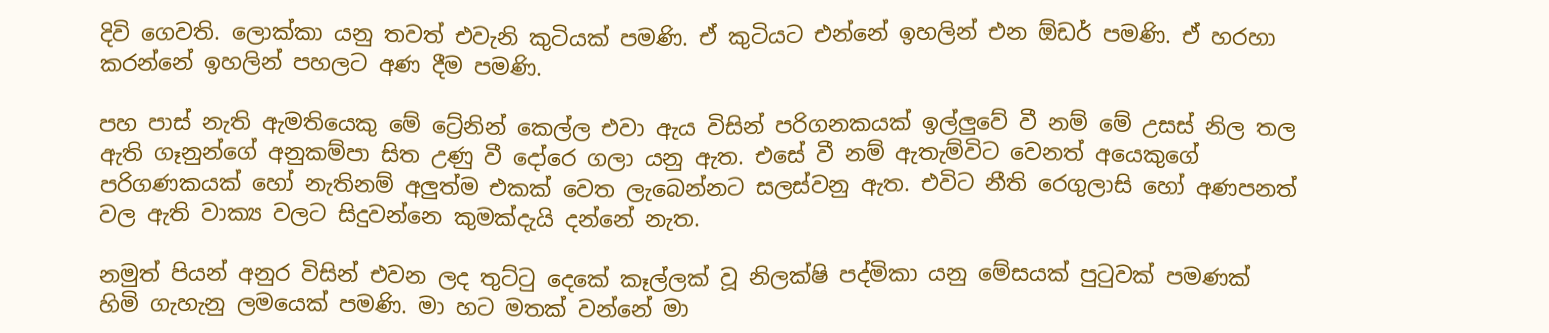දිවි ගෙවති. ලොක්කා යනු තවත් එවැනි කුටියක් පමණි. ඒ කුටියට එන්නේ ඉහලින් එන ඕඩර් පමණි. ඒ හරහා කරන්නේ ඉහලින් පහලට අණ දීම පමණි.

පහ පාස් නැති ඇමතියෙකු මේ ට්‍රේනින් කෙල්ල එවා ඇය විසින් පරිගනකයක් ඉල්ලුවේ වී නම් මේ උසස් නිල තල ඇති ගෑනුන්ගේ අනුකම්පා සිත උණු වී දෝරෙ ගලා යනු ඇත. එසේ වී නම් ඇතැම්විට වෙනත් අයෙකුගේ පරිගණකයක් හෝ නැතිනම් අලුත්ම එකක් වෙත ලැබෙන්නට සලස්වනු ඇත. එවිට නීති රෙගුලාසි හෝ අණපනත් වල ඇති වාක්‍ය වලට සිදුවන්නෙ කුමක්දැයි දන්නේ නැත.

නමුත් පියන් අනුර විසින් එවන ලද තුට්ටු දෙකේ කෑල්ලක් වූ නිලක්ෂි පද්මිකා යනු මේසයක් පුටුවක් පමණක් හිමි ගැහැනු ලමයෙක් පමණි. මා හට මතක් වන්නේ මා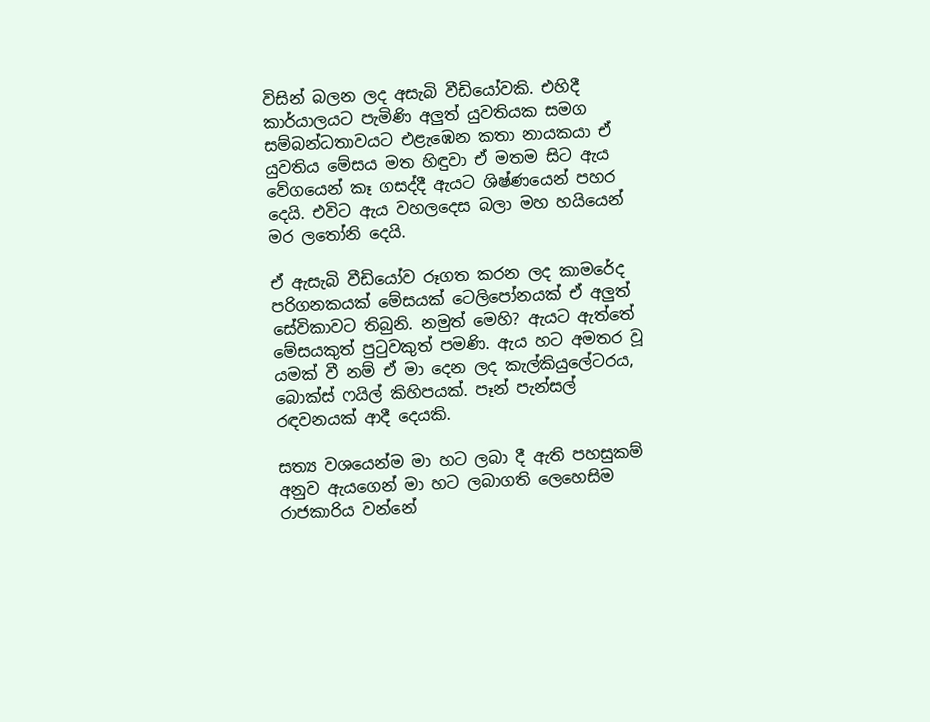විසින් බලන ලද අසැබි වීඩියෝවකි. එහිදී කාර්යාලයට පැමිණි අලුත් යුවතියක සමග සම්බන්ධතාවයට එළැඹෙන කතා නායකයා ඒ යුවතිය මේසය මත හිඳුවා ඒ මතම සිට ඇය වේගයෙන් කෑ ගසද්දී ඇයට ශිෂ්ණයෙන් පහර දෙයි. එවිට ඇය වහලදෙස බලා මහ හයියෙන් මර ලතෝනි දෙයි.

ඒ ඇසැබි වීඩියෝව රූගත කරන ලද කාමරේද පරිගනකයක් මේසයක් ටෙලිපෝනයක් ඒ අලුත් සේවිකාවට තිබුනි. නමුත් මෙහි? ඇයට ඇත්තේ මේසයකුත් පුටුවකුත් පමණි. ඇය හට අමතර වූ යමක් වී නම් ඒ මා දෙන ලද කැල්කියුලේටරය, බොක්ස් ෆයිල් කිහිපයක්. පෑන් පැන්සල් රඳවනයක් ආදී දෙයකි.

සත්‍ය වශයෙන්ම මා හට ලබා දී ඇති පහසුකම් අනුව ඇයගෙන් මා හට ලබාගති ලෙහෙසිම රාජකාරිය වන්නේ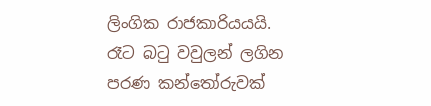ලිංගික රාජකාරියයයි. රෑට බටු වවුලන් ලගින පරණ කන්තෝරුවක්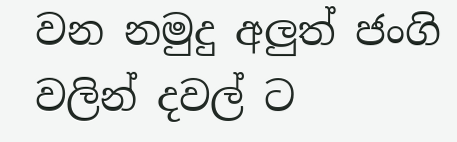වන නමුදු අලුත් ජංගි වලින් දවල් ට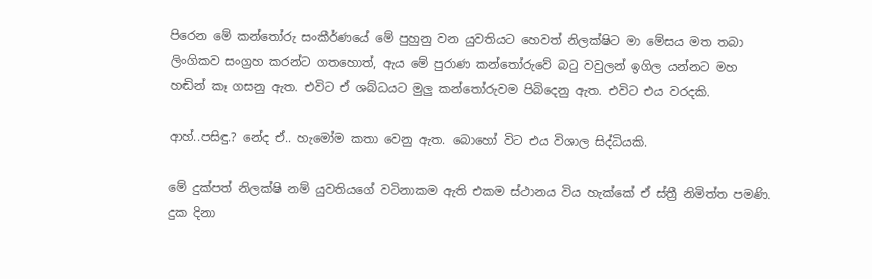පිරෙන මේ කන්තෝරු සංකීර්ණයේ මේ පුහුනු වන යුවතියට හෙවත් නිලක්ෂිට මා මේසය මත තබා ලිංගිකව සංග්‍රහ කරන්ට ගතහොත්, ඇය මේ පුරාණ කන්තෝරුවේ බටු වවුලන් ඉගිල යන්නට මහ හඬින් කෑ ගසනු ඇත. එවිට ඒ ශබ්ධයට මුලු කන්තෝරුවම පිබිදෙනු ඇත. එවිට එය වරදකි.

ආහ්..පසිඳු.? නේද ඒ.. හැමෝම කතා වෙනු ඇත. බොහෝ විට එය විශාල සිද්ධියකි.

මේ දුක්පත් නිලක්ෂි නම් යුවතියගේ වටිනාකම ඇති එකම ස්ථානය විය හැක්කේ ඒ ස්ත්‍රී නිමිත්ත පමණි. දුක දිනා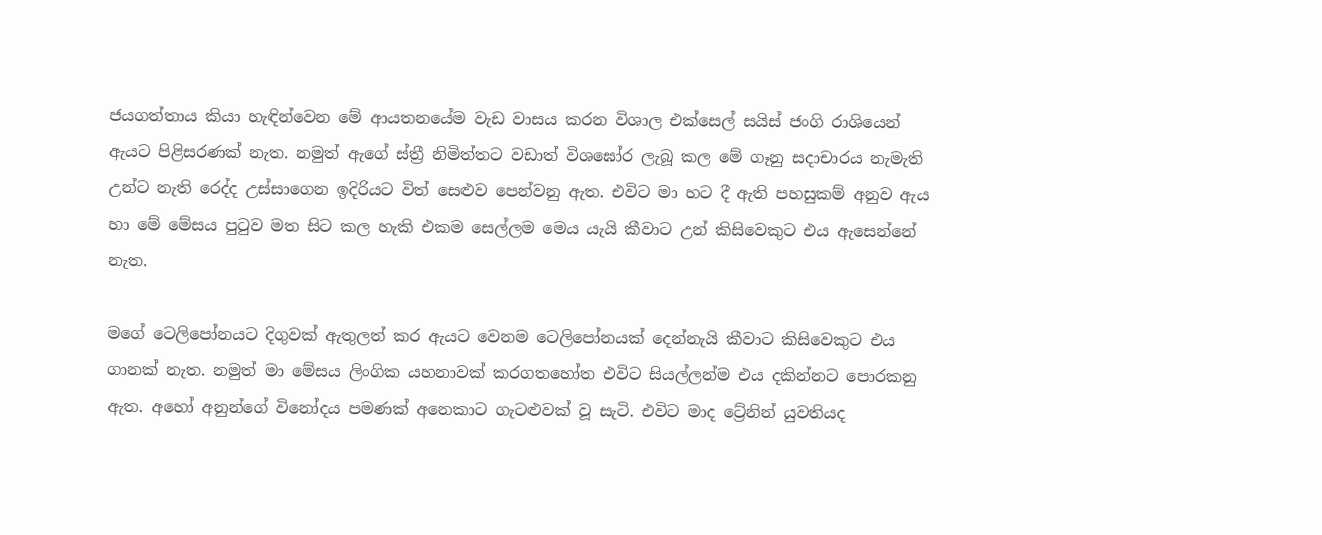ජයගත්තාය කියා හැඳින්වෙන මේ ආයතනයේම වැඩ වාසය කරන විශාල එක්සෙල් සයිස් ජංගි රාශියෙන් ඇයට පිළිසරණක් නැත. නමුත් ඇගේ ස්ත්‍රී නිමිත්තට වඩාත් විශඝෝර ලැබූ කල මේ ගෑනු සදාචාරය නැමැති උන්ට නැති රෙද්ද උස්සාගෙන ඉදිරියට විත් සෙළුව පෙන්වනු ඇත. එවිට මා හට දී ඇති පහසුකම් අනුව ඇය හා මේ මේසය පුටුව මත සිට කල හැකි එකම සෙල්ලම මෙය යැයි කීවාට උන් කිසිවෙකුට එය ඇසෙන්නේ නැත.

මගේ ටෙලිපෝනයට දිගුවක් ඇතුලත් කර ඇයට වෙනම ටෙලිපෝනයක් දෙන්නැයි කීවාට කිසිවෙකුට එය ගානක් නැත. නමුත් මා මේසය ලිංගික යහනාවක් කරගතහෝත එවිට සියල්ලන්ම එය දකින්නට පොරකනු ඇත. අහෝ අනුන්ගේ විනෝදය පමණක් අනෙකාට ගැටළුවක් වූ සැටි. එවිට මාද ට්‍රේනින් යුවතියද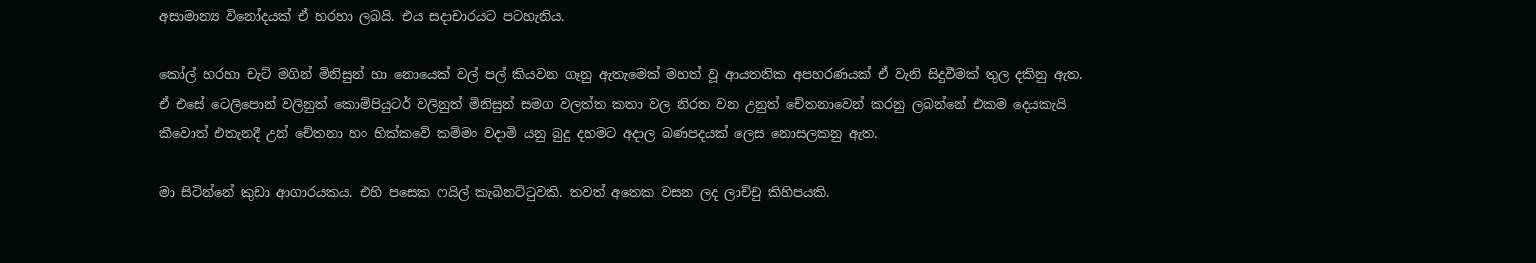අසාමාන්‍ය විනෝදයක් ඒ හරහා ලබයි. එය සදාචාරයට පටහැනිය.

කෝල් හරහා චැට් මගින් මිනිසුන් හා නොයෙක් වල් පල් කියවන ගෑනු ඇතැමෙක් මහත් වූ ආයතනික අපහරණයක් ඒ වැනි සිදුවීමක් තුල දකිනු ඇත. ඒ එසේ ටෙලිපොන් වලිනුත් කොම්පියුටර් වලිනුත් මිනිසුන් සමග වලත්ත කතා වල නිරත වන උනුත් චේතනාවෙන් කරනු ලබන්නේ එකම දෙයකැයි කීවොත් එතැනදී උන් චේතනා හං භික්කවේ කම්මං වදාමි යනු බුදු දහමට අදාල බණපදයක් ලෙස නොසලකනු ඇත.

මා සිටින්නේ කුඩා ආගාරයකය. එහි පසෙක ෆයිල් කැබිනට්ටුවකි. තවත් අතෙක වසන ලද ලාච්චු කිහිපයකි.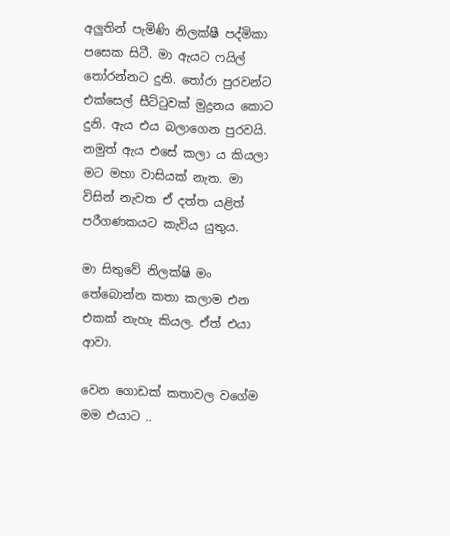අලුතින් පැමිණි නිලක්ෂී පද්මිකා පසෙක සිටී. මා ඇයට ෆයිල් තෝරන්නට දුනි. තෝරා පුරවන්ට එක්සෙල් සීට්ටුවක් මුද්‍රනය කොට දුනි. ඇය එය බලාගෙන පුරවයි. නමුත් ඇය එසේ කලා ය කියලා මට මහා වාසියක් නැත. මා විසින් නැවත ඒ දත්ත යළිත් පරීගණකයට කැවිය යුතුය.

මා සිතුවේ නිලක්ෂි මං තේබොන්න කතා කලාම එන එකක් නැහැ කියල. ඒත් එයා ආවා.

වෙන ගොඩක් කතාවල වගේම මම එයාට ..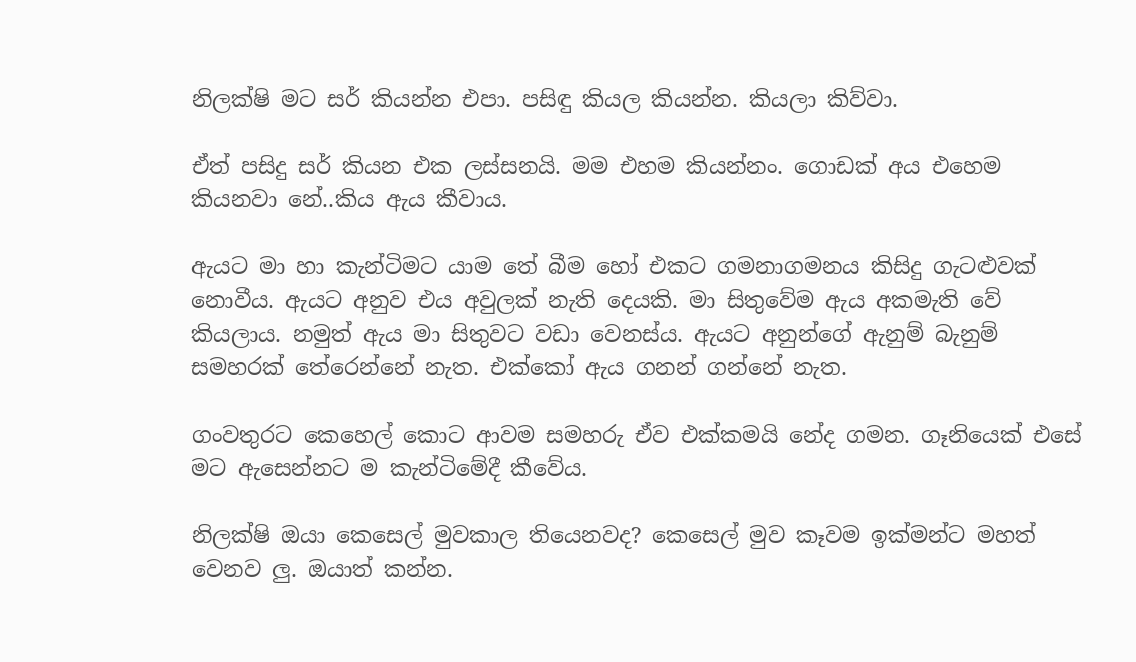නිලක්ෂි මට සර් කියන්න එපා. පසිඳු කියල කියන්න. කියලා කිව්වා.

ඒත් පසිදු සර් කියන එක ලස්සනයි. මම එහම කියන්නං. ගොඩක් අය එහෙම කියනවා නේ..කිය ඇය කීවාය.

ඇයට මා හා කැන්ටිමට යාම තේ බීම හෝ එකට ගමනාගමනය කිසිදු ගැටළුවක් නොවීය. ඇයට අනුව එය අවුලක් නැති දෙයකි. මා සිතුවේම ඇය අකමැති වේ කියලාය. නමුත් ඇය මා සිතුවට වඩා වෙනස්ය. ඇයට අනුන්ගේ ඇනුම් බැනුම් සමහරක් තේරෙන්නේ නැත. එක්කෝ ඇය ගනන් ගන්නේ නැත.

ගංවතුරට කෙහෙල් කොට ආවම සමහරු ඒව එක්කමයි නේද ගමන. ගෑනියෙක් එසේ මට ඇසෙන්නට ම කැන්ටිමේදී කීවේය.

නිලක්ෂි ඔයා කෙසෙල් මුවකාල තියෙනවද? කෙසෙල් මුව කෑවම ඉක්මන්ට මහත් වෙනව ලු. ඔයාත් කන්න.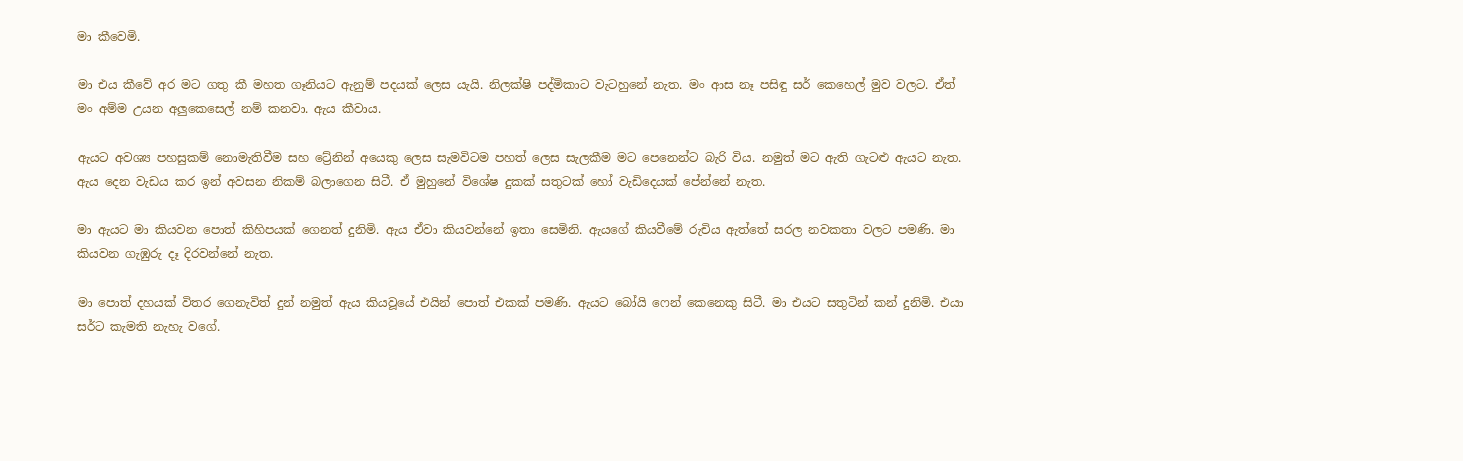මා කීවෙමි.

මා එය කීවේ අර මට ගතු කී මහත ගෑනියට ඇනුම් පදයක් ලෙස යැයි. නිලක්ෂි පද්මිකාට වැටහුනේ නැත. මං ආස නෑ පසිඳු සර් කෙහෙල් මුව වලට. ඒත් මං අම්ම උයන අලුකෙසෙල් නම් කනවා. ඇය කීවාය.

ඇයට අවශ්‍ය පහසුකම් නොමැතිවීම සහ ට්‍රේනින් අයෙකු ලෙස සැමවිටම පහත් ලෙස සැලකීම මට පෙනෙන්ට බැරි විය. නමුත් මට ඇති ගැටළු ඇයට නැත. ඇය දෙන වැඩය කර ඉන් අවසන නිකම් බලාගෙන සිටී. ඒ මුහුනේ විශේෂ දුකක් සතුටක් හෝ වැඩිදෙයක් පේන්නේ නැත.

මා ඇයට මා කියවන පොත් කිහිපයක් ගෙනත් දුනිමි. ඇය ඒවා කියවන්නේ ඉතා සෙමිනි. ඇයගේ කියවීමේ රුචිය ඇත්තේ සරල නවකතා වලට පමණි. මා කියවන ගැඹුරු දෑ දිරවන්නේ නැත.

මා පොත් දහයක් විතර ගෙනැවිත් දුන් නමුත් ඇය කියවූයේ එයින් පොත් එකක් පමණි. ඇයට බෝයි ෆෙන් කෙනෙකු සිටී. මා එයට සතුටින් කන් දුනිමි. එයා සර්ට කැමති නැහැ වගේ.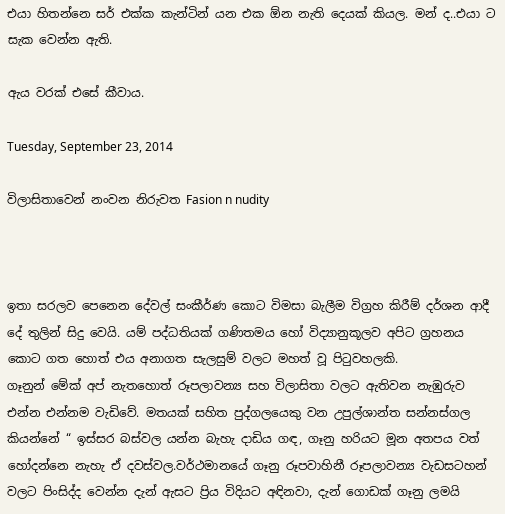එයා හිතන්නෙ සර් එක්ක කැන්ටින් යන එක ඕන නැති දෙයක් කියල. මන් ද..එයා ට සැක වෙන්න ඇති.

ඇය වරක් එසේ කීවාය.

Tuesday, September 23, 2014

විලාසිතාවෙන් නංවන නිරුවත Fasion n nudity



ඉතා සරලව පෙනෙන දේවල් සංකීර්ණ කොට විමසා බැලීම විග්‍රහ කිරීම් දර්ශන ආදී දේ තුලින් සිදු වෙයි. යම් පද්ධතියක් ගණිතමය හෝ විද්‍යානුකූලව අපිට ග්‍රහනය කොට ගත හොත් එය අනාගත සැලසුම් වලට මහත් වූ පිටුවහලකි.
ගෑනුන් මේක් අප් නැතහොත් රූපලාවන්‍ය සහ විලාසිතා වලට ඇතිවන නැඹුරුව එන්න එන්නම වැඩිවේ. මතයක් සහිත පුද්ගලයෙකු වන උපුල්ශාන්ත සන්නස්ගල කියන්නේ “ ඉස්සර බස්වල යන්න බැහැ දාඩිය ගඳ, ගෑනු හරියට මූන අතපය වත් හෝදන්නෙ නැහැ ඒ දවස්වල.වර්ථමානයේ ගෑනු රූපවාහිනී රූපලාවන්‍ය වැඩසටහන් වලට පිංසිද්ද වෙන්න දැන් ඇසට ප්‍රිය විදියට අඳිනවා, දැන් ගොඩක් ගෑනු ලමයි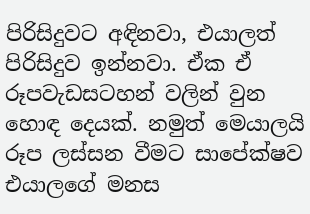පිරිසිදුවට අඳිනවා, එයාලත් පිරිසිදුව ඉන්නවා. ඒක ඒ රූපවැඩසටහන් වලින් වුන හොඳ දෙයක්. නමුත් මෙයාලයි රූප ලස්සන වීමට සාපේක්ෂව එයාලගේ මනස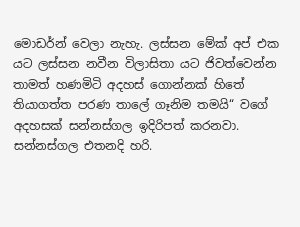මොඩර්න් වෙලා නැහැ. ලස්සන මේක් අප් එක යට ලස්සන නවීන විලාසිතා යට ජිවත්වෙන්න තාමත් හණමිටි අදහස් ගොන්නක් හිතේ තියාගත්ත පරණ තාලේ ගෑනිම තමයි“ වගේ අදහසක් සන්නස්ගල ඉදිරිපත් කරනවා.
සන්නස්ගල එතනදි හරි.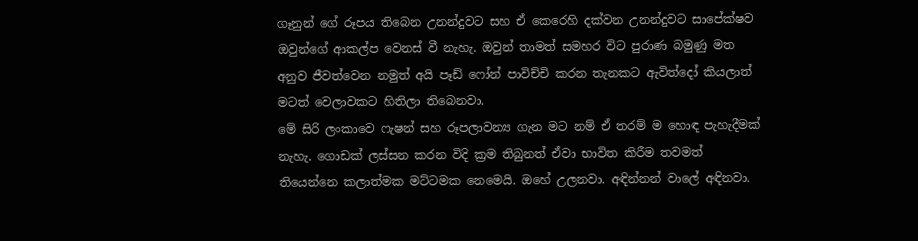ගෑනුන් ගේ රූපය තිබෙන උනන්දුවට සහ ඒ කෙරෙහි දක්වන උනන්දුවට සාපේක්ෂව ඔවුන්ගේ ආකල්ප වෙනස් වී නැහැ. ඔවුන් තාමත් සමහර විට පුරාණ බමුණු මත අනුව ජීවත්වෙන නමුත් අයි පෑඩ් ෆෝන් පාවිච්චි කරන තැනකට ඇවිත්දෝ කියලාත් මටත් වෙලාවකට හිතිලා තිබෙනවා.
මේ සිරි ලංකාවෙ ෆැෂන් සහ රූපලාවන්‍ය ගැන මට නම් ඒ තරම් ම හොඳ පැහැදීමක් නැහැ. ගොඩක් ලස්සන කරන විදි ක්‍රම තිබුනත් ඒවා භාවිත කිරීම තවමත් තියෙන්නෙ කලාත්මක මට්ටමක නෙමෙයි. ඔහේ උලනවා. අඳින්නන් වාලේ අඳිනවා.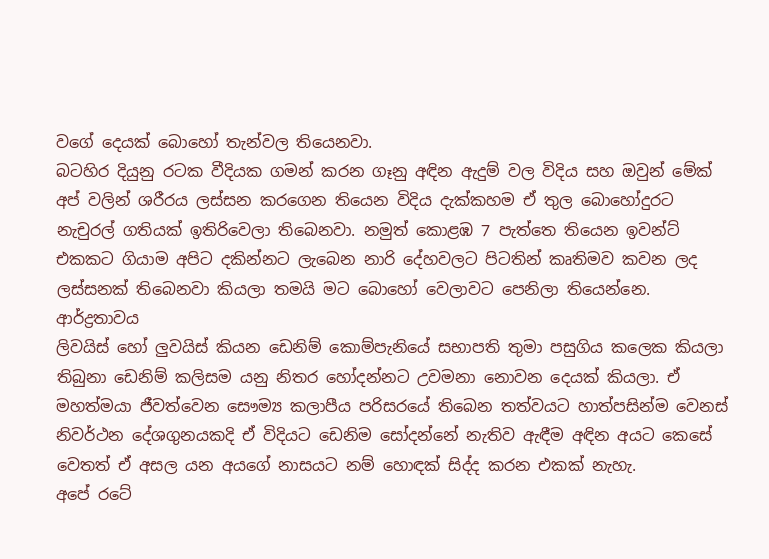වගේ දෙයක් බොහෝ තැන්වල තියෙනවා.
බටහිර දියුනු රටක වීදියක ගමන් කරන ගෑනු අඳින ඇදුම් වල විදිය සහ ඔවුන් මේක් අප් වලින් ශරීරය ලස්සන කරගෙන තියෙන විදිය දැක්කහම ඒ තුල බොහෝදුරට නැචුරල් ගතියක් ඉතිරිවෙලා තිබෙනවා. නමුත් කොළඹ 7 පැත්තෙ තියෙන ඉවන්ට් එකකට ගියාම අපිට දකින්නට ලැබෙන නාරි දේහවලට පිටතින් කෘතිමව කවන ලද ලස්සනක් තිබෙනවා කියලා තමයි මට බොහෝ වෙලාවට පෙනිලා තියෙන්නෙ.
ආර්ද්‍රතාවය
ලිවයිස් හෝ ලුවයිස් කියන ඩෙනිම් කොම්පැනියේ සභාපති තුමා පසුගිය කලෙක කියලා තිබුනා ඩෙනිම් කලිසම යනු නිතර හෝදන්නට උවමනා නොවන දෙයක් කියලා. ඒ මහත්මයා ජීවත්වෙන සෞම්‍ය කලාපීය පරිසරයේ තිබෙන තත්වයට හාත්පසින්ම වෙනස් නිවර්ථන දේශගුනයකදි ඒ විදියට ඩෙනිම සෝදන්නේ නැතිව ඇඳීම අඳින අයට කෙසේ වෙතත් ඒ අසල යන අයගේ නාසයට නම් හොඳක් සිද්ද කරන එකක් නැහැ.
අපේ රටේ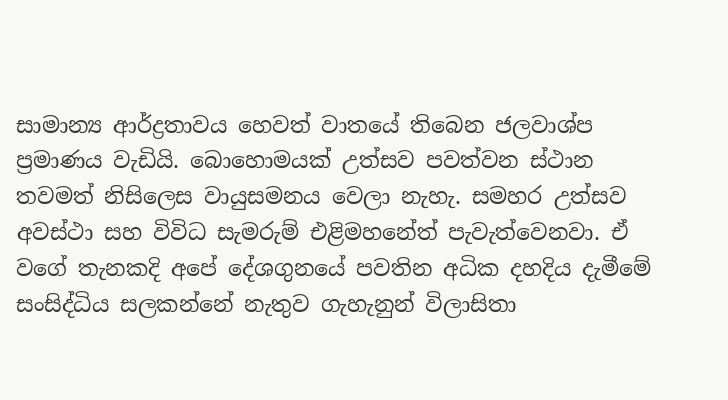සාමාන්‍ය ආර්ද්‍රතාවය හෙවත් වාතයේ තිබෙන ජලවාශ්ප ප්‍රමාණය වැඩියි. බොහොමයක් උත්සව පවත්වන ස්ථාන තවමත් නිසිලෙස වායුසමනය වෙලා නැහැ. සමහර උත්සව අවස්ථා සහ විවිධ සැමරුම් එළිමහනේත් පැවැත්වෙනවා. ඒ වගේ තැනකදි අපේ දේශගුනයේ පවතින අධික දහදිය දැමීමේ සංසිද්ධිය සලකන්නේ නැතුව ගැහැනුන් විලාසිතා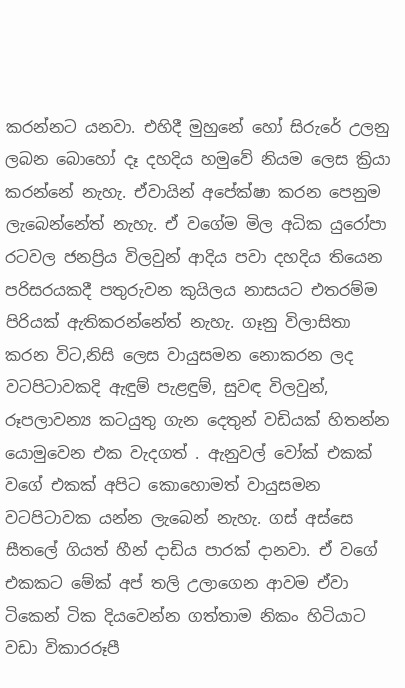කරන්නට යනවා. එහිදී මුහුනේ හෝ සිරුරේ උලනු ලබන බොහෝ දෑ දහදිය හමුවේ නියම ලෙස ක්‍රියා කරන්නේ නැහැ. ඒවායින් අපේක්ෂා කරන පෙනුම ලැබෙන්නේත් නැහැ. ඒ වගේම මිල අධික යුරෝපා රටවල ජනප්‍රිය විලවුන් ආදිය පවා දහදිය තියෙන පරිසරයකදී පතුරුවන කුයිලය නාසයට එතරම්ම පිරියක් ඇතිකරන්නේත් නැහැ. ගෑනු විලාසිතා කරන විට,නිසි ලෙස වායුසමන නොකරන ලද වටපිටාවකදි ඇඳුම් පැළඳුම්, සුවඳ විලවුන්, රූපලාවන්‍ය කටයුතු ගැන දෙතුන් වඩියක් හිතන්න යොමුවෙන එක වැදගත් . ඇනුවල් වෝක් එකක් වගේ එකක් අපිට කොහොමත් වායුසමන වටපිටාවක යන්න ලැබෙන් නැහැ. ගස් අස්සෙ සීතලේ ගියත් හීන් දාඩිය පාරක් දානවා. ඒ වගේ එකකට මේක් අප් තලි උලාගෙන ආවම ඒවා ටිකෙන් ටික දියවෙන්න ගත්තාම නිකං හිටියාට වඩා විකාරරූපී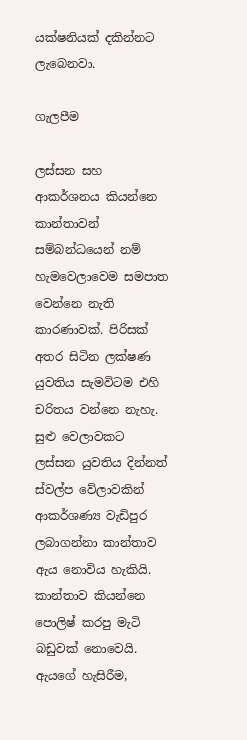යක්ෂනියක් දකින්නට ලැබෙනවා.

ගැලපීම

ලස්සන සහ ආකර්ශනය කියන්නෙ කාන්තාවන් සම්බන්ධයෙන් නම් හැමවෙලාවෙම සමපාත වෙන්නෙ නැති කාරණාවක්. පිරිසක් අතර සිටින ලක්ෂණ යුවතිය සැමවිටම එහි චරිතය වන්නෙ නැහැ. සුළු වෙලාවකට ලස්සන යුවතිය දින්නත් ස්වල්ප වේලාවකින් ආකර්ශණ්‍ය වැඩිපුර ලබාගන්නා කාන්තාව ඇය නොවිය හැකියි.
කාන්තාව කියන්නෙ පොලිෂ් කරපු මැටි බඩුවක් නොවෙයි. ඇයගේ හැසිරීම,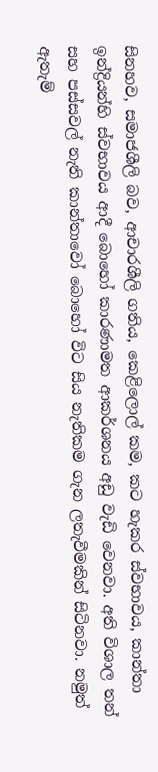සිනහව, සමාජශීලි බව, ආචාරශීලි ගතිය, කෙළිලොල් කම, කට හැකර ස්වභාවය, කාන්තා ඉන්ද්‍රියන්හි ස්වභාවය ආදී බොහෝ කාරණාමත ආකර්ශනය අඩු වැඩි වෙනවා. අති විශාල තන් සහ පස්සවල් නැති කාන්තාවෝ බොහෝ විට සිය නැතිකම ගැන ලතැවීමකින් සිටිනවා. නමුත් ඇතැම්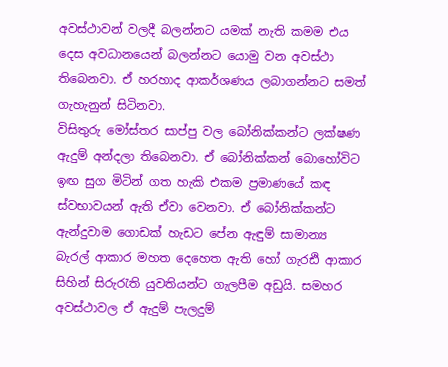අවස්ථාවන් වලදී බලන්නට යමක් නැති කමම එය දෙස අවධානයෙන් බලන්නට යොමු වන අවස්ථා තිබෙනවා. ඒ හරහාද ආකර්ශණය ලබාගන්නට සමත් ගැහැනුන් සිටිනවා.
විසිතුරු මෝස්තර සාප්පු වල බෝනික්කන්ට ලක්ෂණ ඇදුම් අන්දලා තිබෙනවා. ඒ බෝනික්කන් බොහෝවිට ඉඟ සුග මිටින් ගත හැකි එකම ප්‍රමාණයේ කඳ ස්වභාවයන් ඇති ඒවා වෙනවා. ඒ බෝනික්කන්ට ඇන්දුවාම ගොඩක් හැඩට පේන ඇඳුම් සාමාන්‍ය බැරල් ආකාර මහත දෙහෙත ඇති හෝ ගැරඪි ආකාර සිහින් සිරුරැති යුවතියන්ට ගැලපීම අඩුයි. සමහර අවස්ථාවල ඒ ඇදුම් පැලදුම්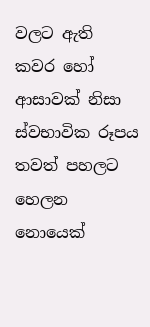වලට ඇති කවර හෝ ආසාවක් නිසා ස්වභාවික රූපය තවත් පහලට හෙලන නොයෙක්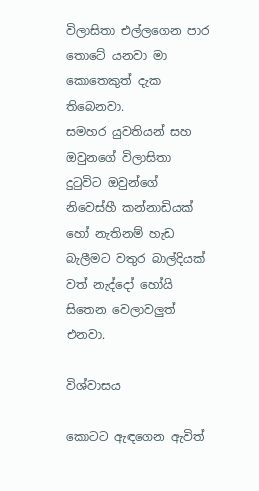විලාසිතා එල්ලගෙන පාර තොටේ යනවා මා කොතෙකුත් දැක තිබෙනවා.
සමහර යුවතියන් සහ ඔවුනගේ විලාසිතා දුටුවිට ඔවුන්ගේ නිවෙස්හී කන්නාඩියක් හෝ නැතිනම් හැඩ බැලීමට වතුර බාල්දියක් වත් නැද්දෝ හෝයි සිතෙන වෙලාවලුත් එනවා.

විශ්වාසය

කොටට ඇඳගෙන ඇවිත්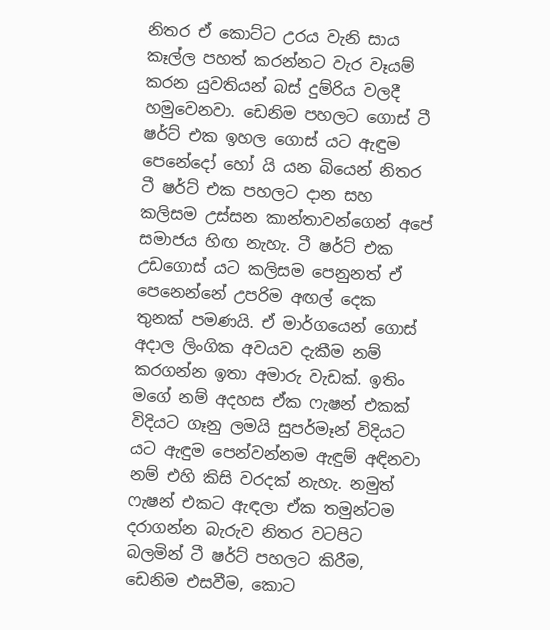නිතර ඒ කොට්ට උරය වැනි සාය කෑල්ල පහත් කරන්නට වැර වෑයම් කරන යුවතියන් බස් දුම්රිය වලදී හමුවෙනවා. ඩෙනිම පහලට ගොස් ටී ෂර්ට් එක ඉහල ගොස් යට ඇඳුම පෙනේදෝ හෝ යි යන බියෙන් නිතර ටී ෂර්ට් එක පහලට දාන සහ කලිසම උස්සන කාන්තාවන්ගෙන් අපේ සමාජය හිඟ නැහැ. ටී ෂර්ට් එක උඩගොස් යට කලිසම පෙනුනත් ඒ පෙනෙන්නේ උපරිම අඟල් දෙක තුනක් පමණයි. ඒ මාර්ගයෙන් ගොස් අදාල ලිංගික අවයව දැකීම නම් කරගන්න ඉතා අමාරු වැඩක්. ඉතිං මගේ නම් අදහස ඒක ෆැෂන් එකක් විදියට ගෑනු ලමයි සුපර්මෑන් විදියට යට ඇඳුම පෙන්වන්නම ඇඳුම් අඳිනවා නම් එහි කිසි වරදක් නැහැ. නමුත් ෆැෂන් එකට ඇඳලා ඒක තමුන්ටම දරාගන්න බැරුව නිතර වටපිට බලමින් ටී ෂර්ට් පහලට කිරීම, ඩෙනිම එසවීම, කොට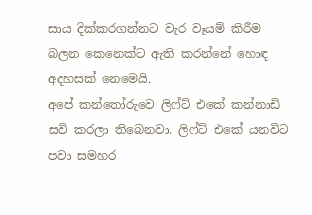සාය දික්කරගන්නට වැර වෑයම් කිරීම බලන කෙනෙක්ට ඇති කරන්නේ හොඳ අදහසක් නෙමෙයි.
අපේ කන්තෝරුවෙ ලිෆ්ට් එකේ කන්නාඩි සවි කරලා තිබෙනවා. ලිෆ්ට් එකේ යනවිට පවා සමහර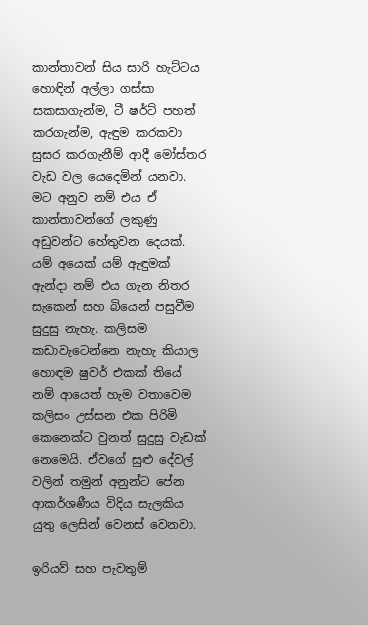කාන්තාවන් සිය සාරි හැට්ටය හොඳින් අල්ලා ගස්සා සකසාගැන්ම, ටී ෂර්ට් පහත් කරගැන්ම, ඇඳුම කරකවා සුසර කරගැනීම් ආදී මෝස්තර වැඩ වල යෙදෙමින් යනවා. මට අනුව නම් එය ඒ කාන්තාවන්ගේ ලකුණු අඩුවන්ට හේතුවන දෙයක්. යම් අයෙක් යම් ඇඳුමක් ඇන්දා නම් එය ගැන නිතර සැකෙන් සහ බියෙන් පසුවීම සුදුසු නැහැ. කලිසම කඩාවැටෙන්නෙ නැහැ කියාල හොඳම ෂුවර් එකක් තියේ නම් ආයෙත් හැම වතාවෙම කලිසං උස්සන එක පිරිමි කෙනෙක්ට වුනත් සුදුසු වැඩක් නෙමෙයි. ඒවගේ සුළු දේවල් වලින් තමුන් අනුන්ට පේන ආකර්ශණීය විදිය සැලකිය යුතු ලෙසින් වෙනස් වෙනවා.

ඉරියව් සහ පැවතුම්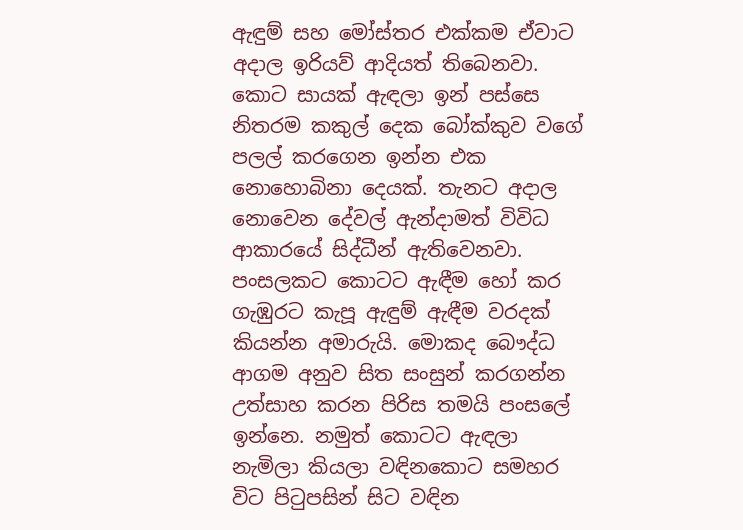ඇඳුම් සහ මෝස්තර එක්කම ඒවාට අදාල ඉරියව් ආදියත් තිබෙනවා. කොට සායක් ඇඳලා ඉන් පස්සෙ නිතරම කකුල් දෙක බෝක්කුව වගේ පලල් කරගෙන ඉන්න එක නොහොබිනා දෙයක්. තැනට අදාල නොවෙන දේවල් ඇන්දාමත් විවිධ ආකාරයේ සිද්ධීන් ඇතිවෙනවා. පංසලකට කොටට ඇඳීම හෝ කර ගැඹුරට කැපූ ඇඳුම් ඇඳීම වරදක් කියන්න අමාරුයි. මොකද බෞද්ධ ආගම අනුව සිත සංසුන් කරගන්න උත්සාහ කරන පිරිස තමයි පංසලේ ඉන්නෙ. නමුත් කොටට ඇඳලා නැමිලා කියලා වඳිනකොට සමහර විට පිටුපසින් සිට වඳින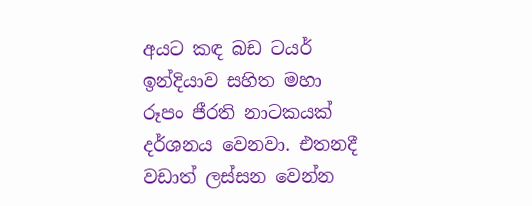අයට කඳ බඩ ටයර් ඉන්දියාව සහිත මහා රූපං ජීරති නාටකයක් දර්ශනය වෙනවා. එතනදී වඩාත් ලස්සන වෙන්න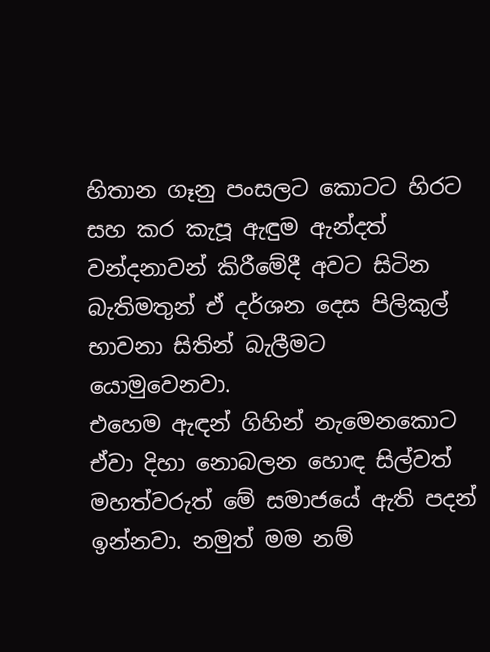හිතාන ගෑනු පංසලට කොටට හිරට සහ කර කැපූ ඇඳුම ඇන්දත් වන්දනාවන් කිරීමේදී අවට සිටින බැතිමතුන් ඒ දර්ශන දෙස පිලිකුල් භාවනා සිතින් බැලීමට යොමුවෙනවා.
එහෙම ඇඳන් ගිහින් නැමෙනකොට ඒවා දිහා නොබලන හොඳ සිල්වත් මහත්වරුත් මේ සමාජයේ ඇති පදන් ඉන්නවා. නමුත් මම නම්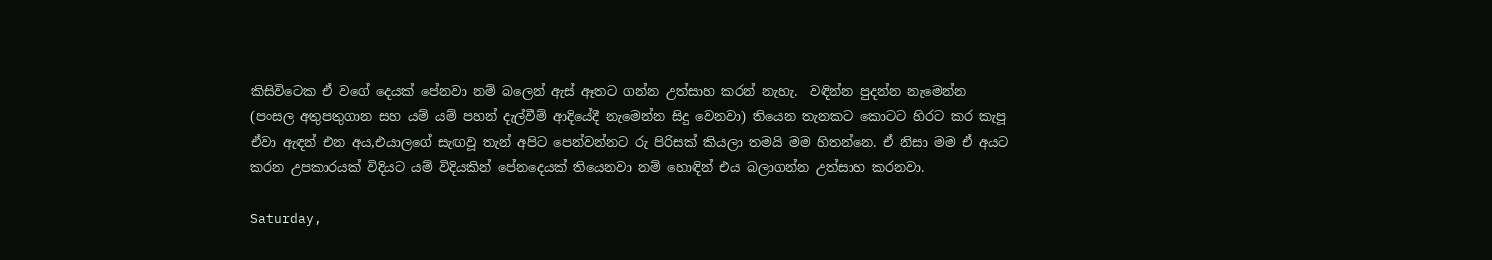කිසිවිටෙක ඒ වගේ දෙයක් පේනවා නම් බලෙන් ඇස් ඈතට ගන්න උත්සාහ කරන් නැහැ.  වඳින්න පුදන්න නැමෙන්න (පංසල අතුපතුගාන සහ යම් යම් පහන් දැල්වීම් ආදියේදී නැමෙන්න සිදු වෙනවා) තියෙන තැනකට කොටට හිරට කර කැපූ ඒවා ඇඳන් එන අය,එයාලගේ සැඟවූ තැන් අපිට පෙන්වන්නට රු පිරිසක් කියලා තමයි මම හිතන්නෙ. ඒ නිසා මම ඒ අයට කරන උපකාරයක් විදියට යම් විදියකින් පේනදෙයක් තියෙනවා නම් හොඳින් එය බලාගන්න උත්සාහ කරනවා.

Saturday,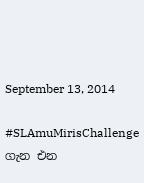September 13, 2014

#SLAmuMirisChallenge ගැන එන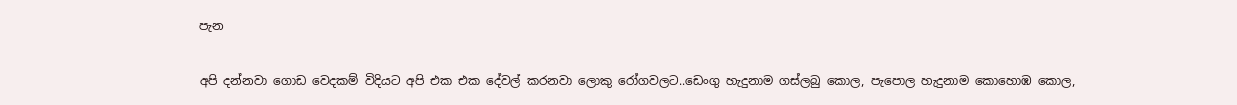පැන

අපි දන්නවා ගොඩ වෙදකම් විදියට අපි එක එක දේවල් කරනවා ලොකු රෝගවලට..ඩෙංගු හැදුනාම ගස්ලබු කොල, පැපොල හැදුනාම කොහොඹ කොල,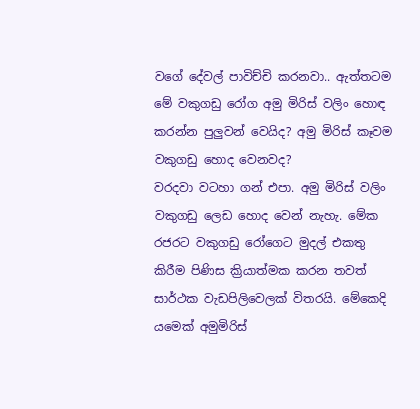වගේ දේවල් පාවිච්චි කරනවා.. ඇත්තටම මේ වකුගඩු රෝග අමු මිරිස් වලිං හොඳ කරන්න පුලුවන් වෙයිද? අමු මිරිස් කෑවම වකුගඩු හොද වෙනවද?
වරදවා වටහා ගන් එපා. අමු මිරිස් වලිං වකුගඩු ලෙඩ හොද වෙන් නැහැ. මේක රජරට වකුගඩු රෝගෙට මුදල් එකතු කිරීම පිණිස ක්‍රියාත්මක කරන තවත් සාර්ථක වැඩපිලිවෙලක් විතරයි. මේකෙදි යමෙක් අමුමිරිස්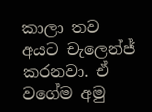කාලා තව අයට චැලෙන්ජ් කරනවා. ඒ වගේම අමු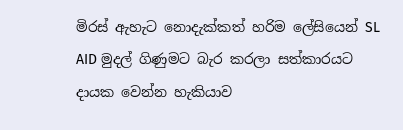මිරස් ඇහැට නොදැක්කත් හරිම ලේසියෙන් SL AID මුදල් ගිණුමට බැර කරලා සත්කාරයට දායක වෙන්න හැකියාව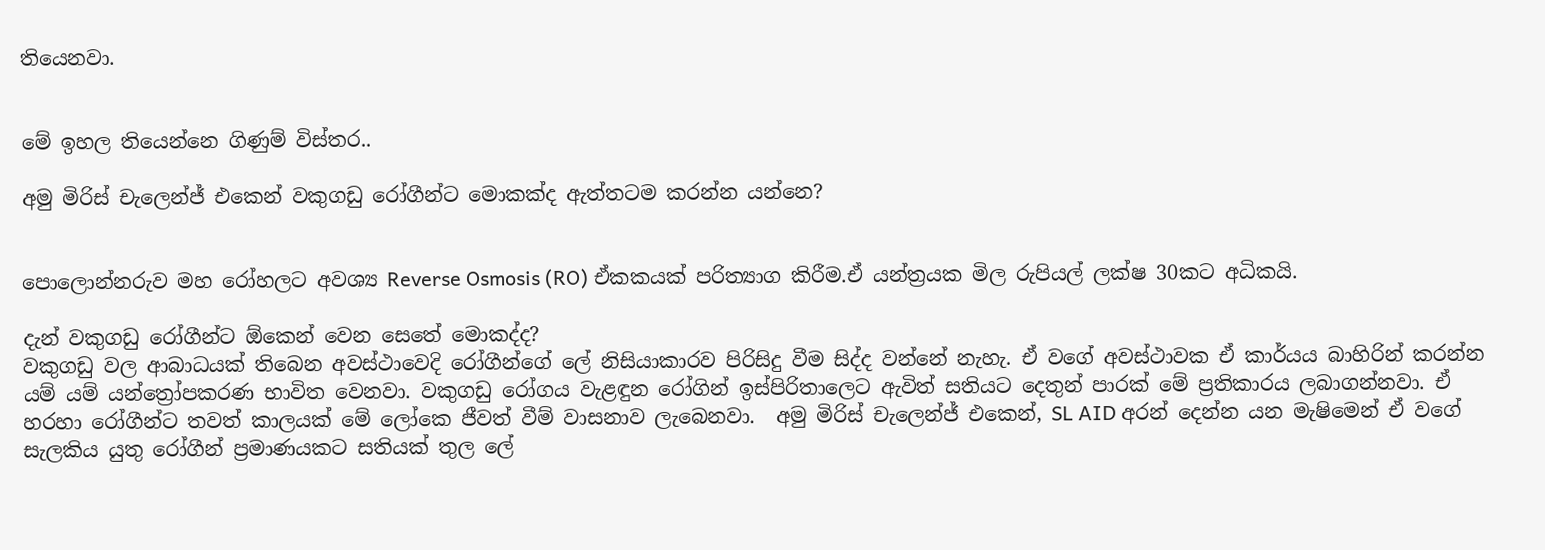තියෙනවා.


මේ ඉහල තියෙන්නෙ ගිණුම් විස්තර..

අමු මිරිස් චැලෙන්ජ් එකෙන් වකුගඩු රෝගීන්ට මොකක්ද ඇත්තටම කරන්න යන්නෙ?


පොලොන්නරුව මහ රෝහලට අවශ්‍ය Reverse Osmosis (RO) ඒකකයක් පරිත්‍යාග කිරීම.ඒ යන්ත්‍රයක මිල රුපියල් ලක්ෂ 30කට අධිකයි.

දැන් වකුගඩු රෝගීන්ට ඕකෙන් වෙන සෙතේ මොකද්ද?
වකුගඩු වල ආබාධයක් තිබෙන අවස්ථාවෙදි රෝගීන්ගේ ලේ නිසියාකාරව පිරිසිදු වීම සිද්ද වන්නේ නැහැ. ඒ වගේ අවස්ථාවක ඒ කාර්යය බාහිරින් කරන්න යම් යම් යන්ත්‍රෝපකරණ භාවිත වෙනවා. වකුගඩු රෝගය වැළඳුන රෝගින් ඉස්පිරිතාලෙට ඇවිත් සතියට දෙතුන් පාරක් මේ ප්‍රතිකාරය ලබාගන්නවා. ඒ හරහා රෝගීන්ට තවත් කාලයක් මේ ලෝකෙ ජීවත් වීම් වාසනාව ලැබෙනවා.  අමු මිරිස් චැලෙන්ජ් එකෙන්, SL AID අරන් දෙන්න යන මැෂිමෙන් ඒ වගේ සැලකිය යුතු රෝගීන් ප්‍රමාණයකට සතියක් තුල ලේ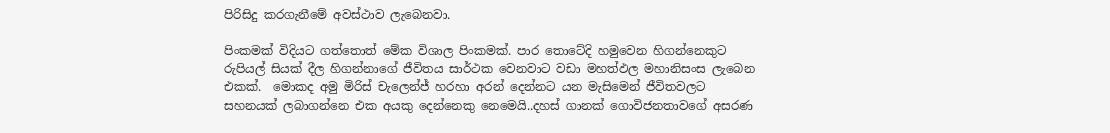පිරිසිදු කරගැනීමේ අවස්ථාව ලැබෙනවා.

පිංකමක් විදියට ගත්තොත් මේක විශාල පිංකමක්. පාර තොටේදි හමුවෙන හිගන්නෙකුට රුපියල් සියක් දීල හිගන්නාගේ ජීවිතය සාර්ථක වෙනවාට වඩා මහත්ඵල මහානිසංස ලැබෙන එකක්.  මොකද අමු මිරිස් චැලෙන්ජ් හරහා අරන් දෙන්නට යන මැසිමෙන් ජීවිතවලට සහනයක් ලබාගන්නෙ එක අයකු දෙන්නෙකු නෙමෙයි..දහස් ගානක් ගොවිජනතාවගේ අසරණ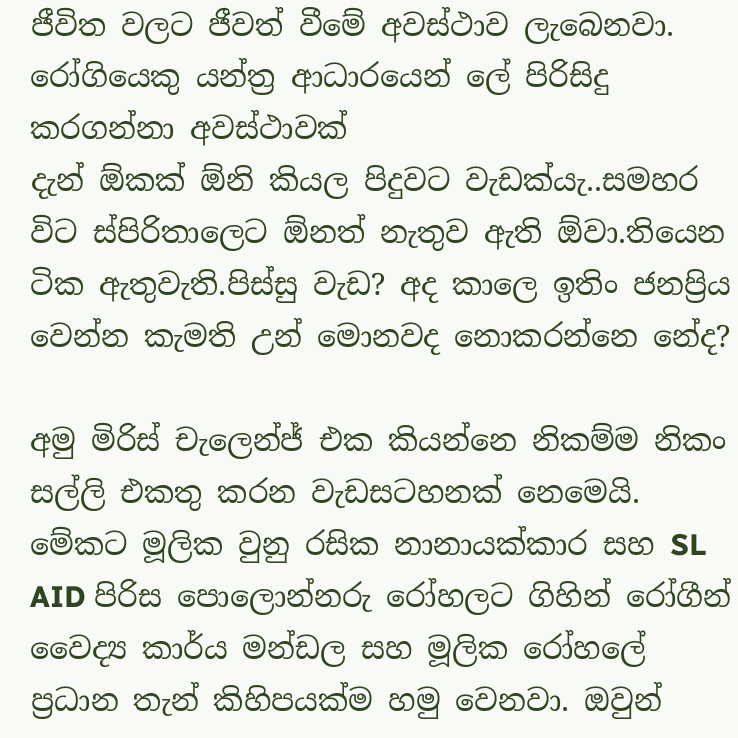ජීවිත වලට ජීවත් වීමේ අවස්ථාව ලැබෙනවා.
රෝගියෙකු යන්ත්‍ර ආධාරයෙන් ලේ පිරිසිදු කරගන්නා අවස්ථාවක්
දැන් ඕකක් ඕනි කියල පිදුවට වැඩක්යැ..සමහර විට ස්පිරිතාලෙට ඕනත් නැතුව ඇති ඕවා.තියෙන ටික ඇතුවැති.පිස්සු වැඩ? අද කාලෙ ඉතිං ජනප්‍රිය වෙන්න කැමති උන් මොනවද නොකරන්නෙ නේද?

අමු මිරිස් චැලෙන්ජ් එක කියන්නෙ නිකම්ම නිකං සල්ලි එකතු කරන වැඩසටහනක් නෙමෙයි. මේකට මූලික වුනු රසික නානායක්කාර සහ SL AID පිරිස පොලොන්නරු රෝහලට ගිහින් රෝගීන් වෛද්‍ය කාර්ය මන්ඩල සහ මූලික රෝහලේ ප්‍රධාන තැන් කිහිපයක්ම හමු වෙනවා. ඔවුන්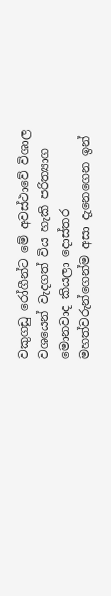වකුගඩු රෝගීන්ට මේ අවස්ථාවේ විශාල වශයෙන් වැදගත් විය හැකි පරිත්‍යාග මොනවාද කියලා දොස්තර මහත්වරුන්ගෙන්ම අසා දැනෙගෙන ඉන්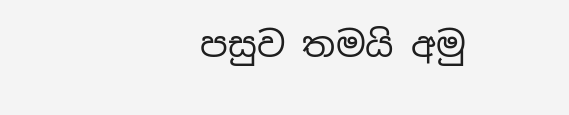පසුව තමයි අමු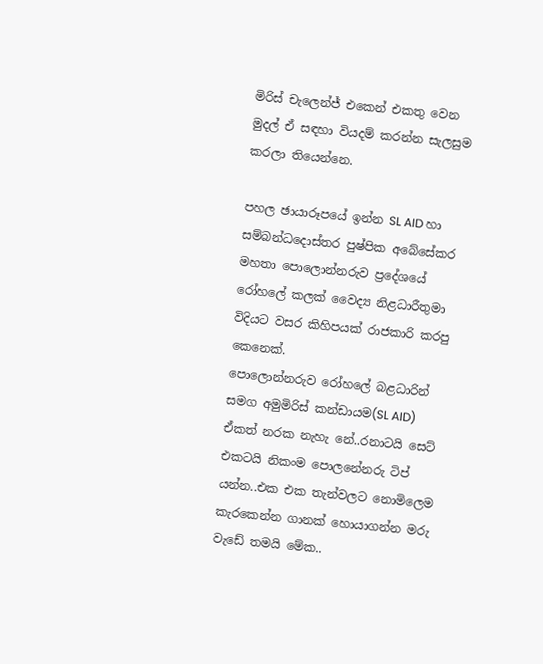මිරිස් චැලෙන්ජ් එකෙන් එකතු වෙන මුදල් ඒ සඳහා වියදම් කරන්න සැලසුම කරලා තියෙන්නෙ.

පහල ඡායාරූපයේ ඉන්න SL AID හා සම්බන්ධදොස්තර පුෂ්පික අබේසේකර මහතා පොලොන්නරුව ප්‍රදේශයේ රෝහලේ කලක් වෛද්‍ය නිළධාරීතුමා විදියට වසර කිහිපයක් රාජකාරි කරපු කෙනෙක්.
පොලොන්නරුව රෝහලේ බළධාරින් සමග අමුමිරිස් කන්ඩායම(SL AID)
ඒකත් නරක නැහැ නේ..රනාටයි සෙට් එකටයි නිකංම පොලනේනරු ටිප් යන්න..එක එක තැන්වලට නොමිලෙම කැරකෙන්න ගානක් හොයාගන්න මරු වැඩේ තමයි මේක..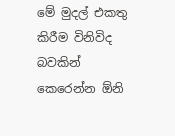මේ මුදල් එකතු කිරීම විනිවිද බවකින් කෙරෙන්න ඕනි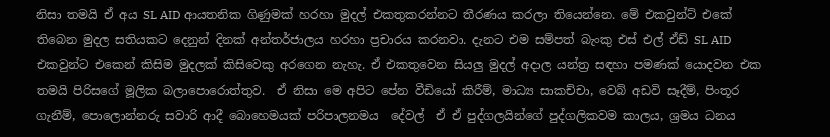නිසා තමයි ඒ අය SL AID ආයතනික ගිණුමක් හරහා මුදල් එකතුකරන්නට තීරණය කරලා තියෙන්නෙ. මේ එකවුන්ට් එකේ තිබෙන මුදල සතියකට දෙනුන් දිනක් අන්තර්ජාලය හරහා ප්‍රචාරය කරනවා. දැනට එම සම්පත් බැංකු එස් එල් ඒඩ් SL AID එකවුන්ට එකෙන් කිසිම මුදලක් කිසිවෙකු අරගෙන නැහැ. ඒ එකතුවෙන සියලු මුදල් අදාල යන්ත්‍ර සඳහා පමණක් යොදවන එක තමයි පිරිසගේ මූලික බලාපොරොත්තුව.  ඒ නිසා මෙ අපිට පේන වීඩියෝ කිරීම්, මාධ්‍ය සාකච්චා, වෙබ් අඩවි සෑදීම්, පිංතූර ගැනීම්, පොලොන්නරු සවාරි ආදී බොහෙමයක් පරිපාලනමය  දේවල්  ඒ ඒ පුද්ගලයින්ගේ පුද්ගලිකවම කාලය, ශ්‍රමය ධනය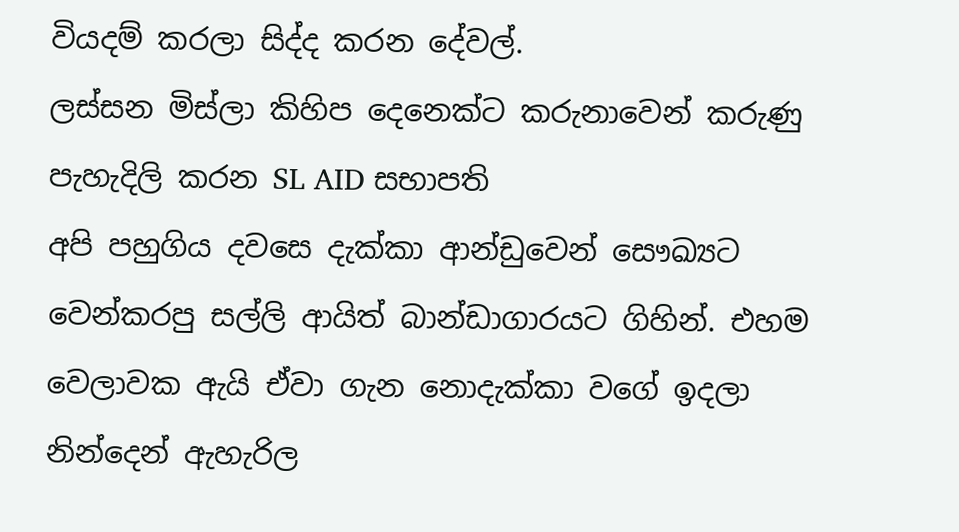වියදම් කරලා සිද්ද කරන දේවල්.
ලස්සන මිස්ලා කිහිප දෙනෙක්ට කරුනාවෙන් කරුණු පැහැදිලි කරන SL AID සභාපති
අපි පහුගිය දවසෙ දැක්කා ආන්ඩුවෙන් සෞඛ්‍යට වෙන්කරපු සල්ලි ආයිත් බාන්ඩාගාරයට ගිහින්. එහම වෙලාවක ඇයි ඒවා ගැන නොදැක්කා වගේ ඉදලා නින්දෙන් ඇහැරිල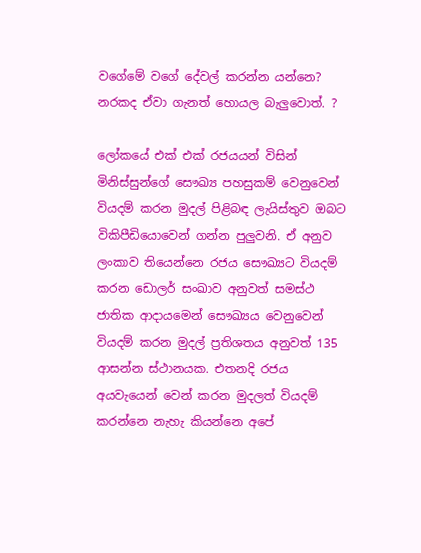වගේමේ වගේ දේවල් කරන්න යන්නෙ? නරකද ඒවා ගැනත් හොයල බැලුවොත්. ?

ලෝකයේ එක් එක් රජයයන් විසින් මිනිස්සුන්ගේ සෞඛ්‍ය පහසුකම් වෙනුවෙන් වියදම් කරන මුදල් පිළිබඳ ලැයිස්තුව ඔබට විකිපීඩියොවෙන් ගන්න පුලුවනි. ඒ අනුව ලංකාව තියෙන්නෙ රජය සෞඛ්‍යට වියදම් කරන ඩොලර් සංඛාව අනුවත් සමස්ථ ජාතික ආදායමෙන් සෞඛ්‍යය වෙනුවෙන් වියදම් කරන මුදල් ප්‍රතිශතය අනුවත් 135 ආසන්න ස්ථානයක. එතනදි රජය අයවැයෙන් වෙන් කරන මුදලත් වියදම් කරන්නෙ නැහැ කියන්නෙ අපේ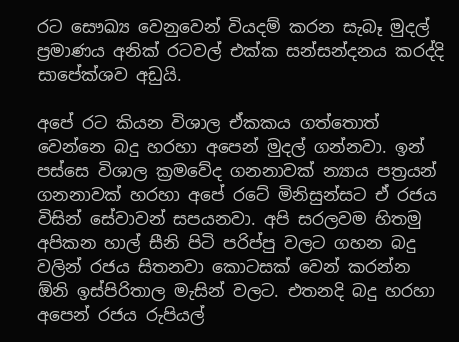රට සෞඛ්‍ය වෙනුවෙන් වියදම් කරන සැබෑ මුදල් ප්‍රමාණය අනික් රටවල් එක්ක සන්සන්දනය කරද්දි සාපේක්ශව අඩුයි.

අපේ රට කියන විශාල ඒකකය ගත්තොත් වෙන්නෙ බදු හරහා අපෙන් මුදල් ගන්නවා. ඉන් පස්සෙ විශාල ක්‍රමවේද ගනනාවක් න්‍යාය පත්‍රයන් ගනනාවක් හරහා අපේ රටේ මිනිසුන්සට ඒ රජය විසින් සේවාවන් සපයනවා. අපි සරලවම හිතමු අපිකන හාල් සීනි පිටි පරිප්පු වලට ගහන බදු වලින් රජය සිතනවා කොටසක් වෙන් කරන්න ඕනි ඉස්පිරිතාල මැසින් වලට. එතනදි බදු හරහා අපෙන් රජය රුපියල්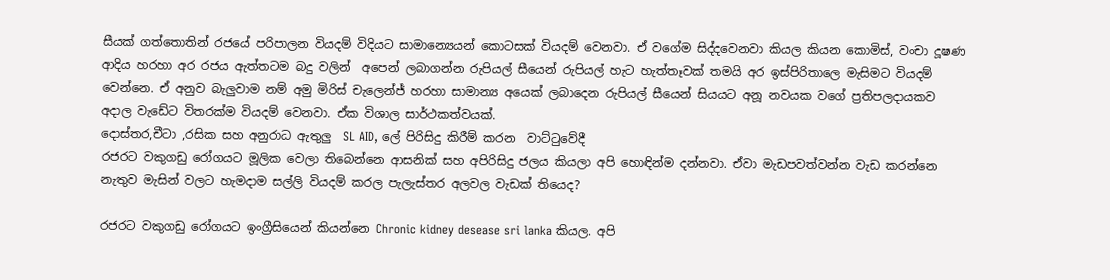සීයක් ගත්තොතින් රජයේ පරිපාලන වියදම් විදියට සාමාන්‍යෙයන් කොටසක් වියදම් වෙනවා. ඒ වගේම සිද්දවෙනවා කියල කියන කොමිස්, වංචා දූෂණ ආදිය හරහා අර රජය ඇත්තටම බදු වලින්  අපෙන් ලබාගන්න රුපියල් සීයෙන් රුපියල් හැට හැත්තෑවක් තමයි අර ඉස්පිරිතාලෙ මැසිමට වියදම් වෙන්නෙ. ඒ අනුව බැලුවාම නම් අමු මිරිස් චැලෙන්ජ් හරහා සාමාන්‍ය අයෙක් ලබාදෙන රුපියල් සීයෙන් සියයට අනූ නවයක වගේ ප්‍රතිපලදායකව අදාල වැඩේට විතරක්ම වියදම් වෙනවා. ඒක විශාල සාර්ථකත්වයක්.
දොස්තර,චීටා ,රසික සහ අනුරාධ ඇතුලු  SL AID, ලේ පිරිසිදු කිරීම් කරන  වාට්ටුවේදී
රජරට වකුගඩු රෝගයට මූලික වෙලා තිබෙන්නෙ ආසනික් සහ අපිරිසිදු ජලය කියලා අපි හොඳින්ම දන්නවා. ඒවා මැඩපවත්වන්න වැඩ කරන්නෙ නැතුව මැසින් වලට හැමදාම සල්ලි වියදම් කරල පැලැස්තර අලවල වැඩක් තියෙද?

රජරට වකුගඩු රෝගයට ඉංග්‍රීසියෙන් කියන්නෙ Chronic kidney desease sri lanka කියල. අපි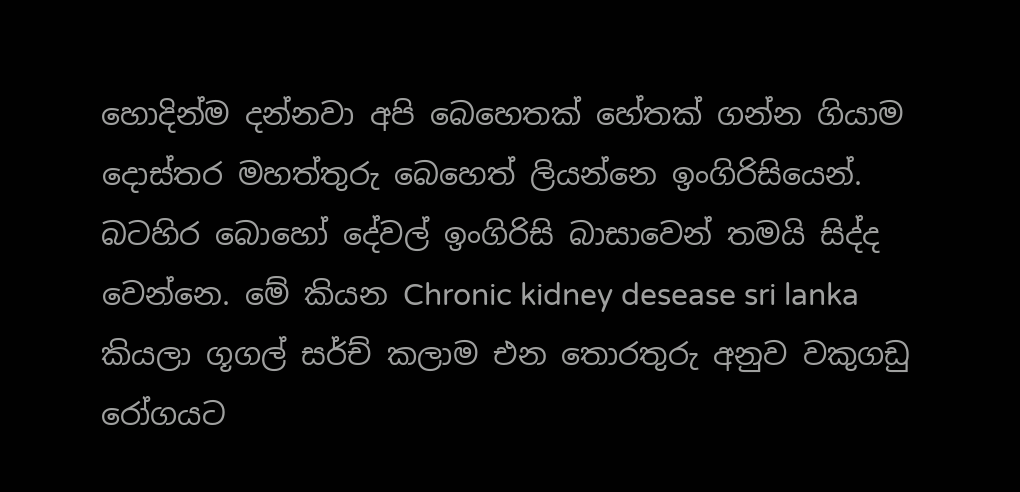හොදින්ම දන්නවා අපි බෙහෙතක් හේතක් ගන්න ගියාම දොස්තර මහත්තුරු බෙහෙත් ලියන්නෙ ඉංගිරිසියෙන්. බටහිර බොහෝ දේවල් ඉංගිරිසි බාසාවෙන් තමයි සිද්ද වෙන්නෙ. මේ කියන Chronic kidney desease sri lanka කියලා ගූගල් සර්ච් කලාම එන තොරතුරු අනුව වකුගඩු රෝගයට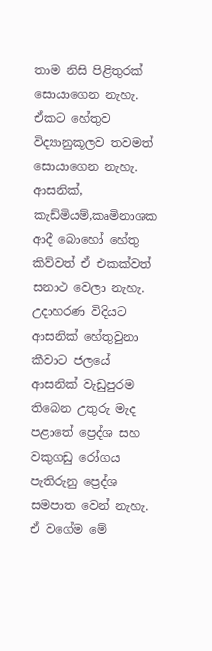තාම නිසි පිළිතුරක් සොයාගෙන නැහැ. ඒකට හේතුව විද්‍යානුකූලව තවමත් සොයාගෙන නැහැ. ආසනික්, කැඩ්මියම්,කෘමිනාශක ආදී බොහෝ හේතු කිව්වත් ඒ එකක්වත් සනාථ වෙලා නැහැ. උදාහරණ විදියට ආසනික් හේතුවුනා කීවාට ජලයේ ආසනික් වැඩුපුරම තිබෙන උතුරු මැද පළාතේ ප්‍රෙද්ශ සහ වකුගඩු රෝගය පැතිරුනු ප්‍රෙද්ශ සමපාත වෙන් නැහැ. ඒ වගේම මේ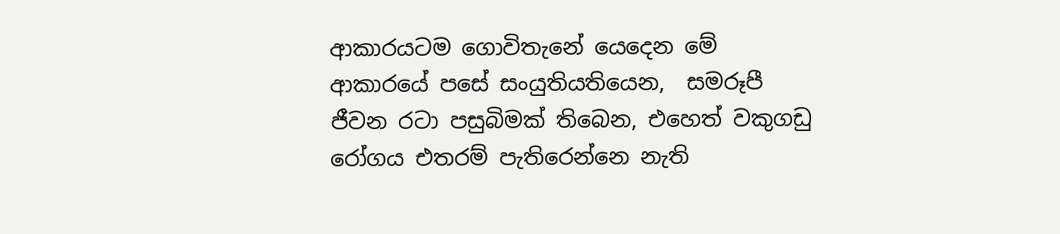ආකාරයටම ගොවිතැනේ යෙදෙන මේ ආකාරයේ පසේ සංයුතියතියෙන,  සමරූපී ජීවන රටා පසුබිමක් තිබෙන, එහෙත් වකුගඩු රෝගය එතරම් පැතිරෙන්නෙ නැති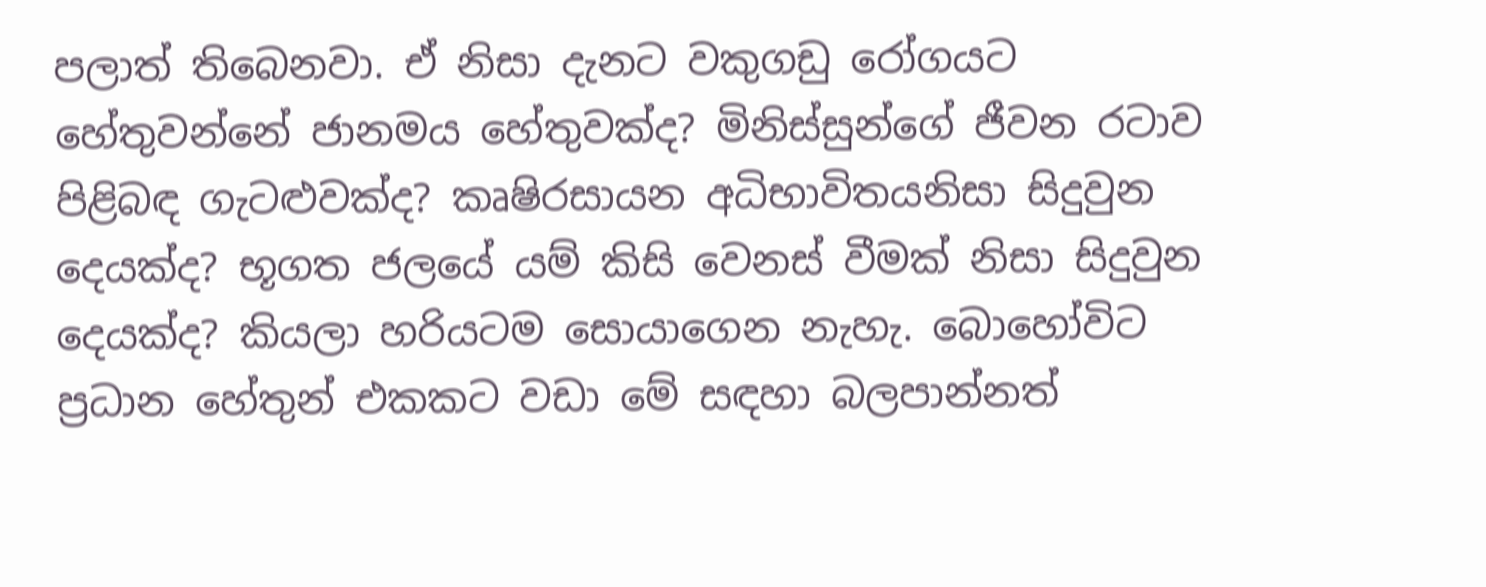පලාත් තිබෙනවා. ඒ නිසා දැනට වකුගඩු රෝගයට හේතුවන්නේ ජානමය හේතුවක්ද? මිනිස්සුන්ගේ ජීවන රටාව පිළිබඳ ගැටළුවක්ද? කෘෂිරසායන අධිභාවිතයනිසා සිදුවුන දෙයක්ද? භූගත ජලයේ යම් කිසි වෙනස් වීමක් නිසා සිදුවුන දෙයක්ද? කියලා හරියටම සොයාගෙන නැහැ. බොහෝවිට ප්‍රධාන හේතුන් එකකට වඩා මේ සඳහා බලපාන්නත්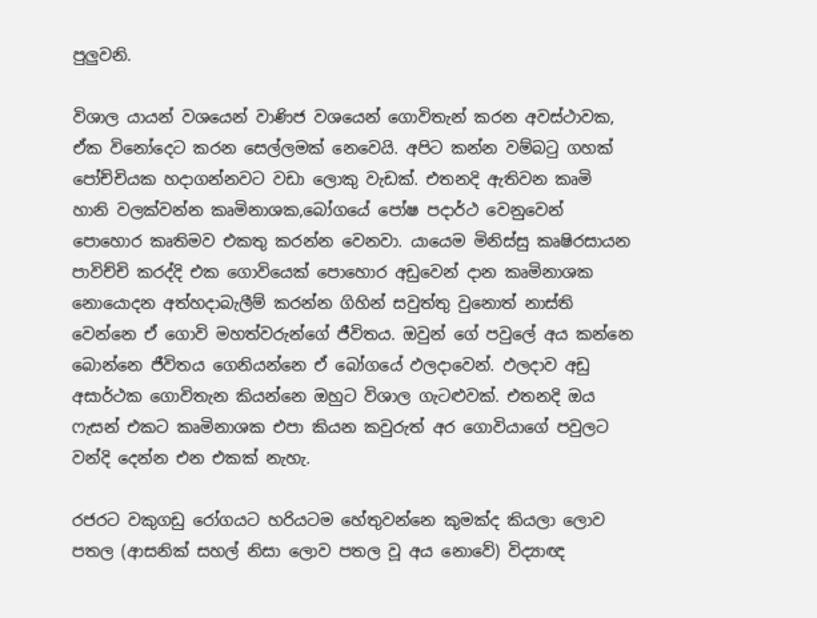පුලුවනි.

විශාල යායන් වශයෙන් වාණිජ වශයෙන් ගොවිතැන් කරන අවස්ථාවක, ඒක විනෝදෙට කරන සෙල්ලමක් නෙවෙයි. අපිට කන්න වම්බටු ගහක් පෝච්චියක හදාගන්නවට වඩා ලොකු වැඩක්. එතනදි ඇතිවන කෘමි හානි වලක්වන්න කෘමිනාශක,බෝගයේ පෝෂ පදාර්ථ වෙනුවෙන් පොහොර කෘතිමව එකතු කරන්න වෙනවා. යායෙම මිනිස්සු කෘෂිරසායන පාවිච්චි කරද්දි එක ගොවියෙක් පොහොර අඩුවෙන් දාන කෘමිනාශක නොයොදන අත්හදාබැලීම් කරන්න ගිහින් සවුත්තු වුනොත් නාස්ති වෙන්නෙ ඒ ගොවි මහත්වරුන්ගේ ජීවිතය. ඔවුන් ගේ පවුලේ අය කන්නෙ බොන්නෙ ජීවිතය ගෙනියන්නෙ ඒ බෝගයේ ඵලදාවෙන්. ඵලදාව අඩු අසාර්ථක ගොවිතැන කියන්නෙ ඔහුට විශාල ගැටළුවක්. එතනදි ඔය ෆැසන් එකට කෘමිනාශක එපා කියන කවුරුත් අර ගොවියාගේ පවුලට වන්දි දෙන්න එන එකක් නැහැ.

රජරට වකුගඩු රෝගයට හරියටම හේතුවන්නෙ කුමක්ද කියලා ලොව පතල (ආසනික් සහල් නිසා ලොව පතල වූ අය නොවේ) විද්‍යාඥ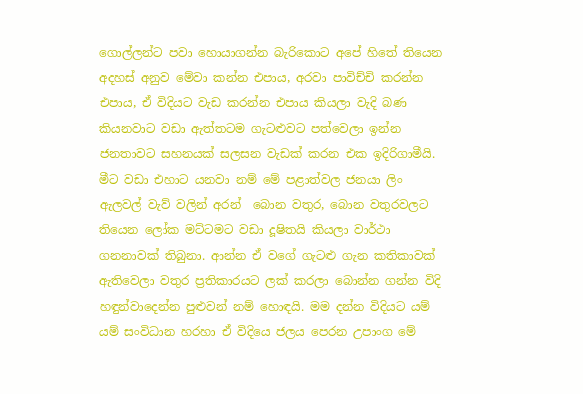ගොල්ලන්ට පවා හොයාගන්න බැරිකොට අපේ හිතේ තියෙන අදහස් අනුව මේවා කන්න එපාය, අරවා පාවිච්චි කරන්න එපාය, ඒ විදියට වැඩ කරන්න එපාය කියලා වැදි බණ කියනවාට වඩා ඇත්තටම ගැටළුවට පත්වෙලා ඉන්න ජනතාවට සහනයක් සලසන වැඩක් කරන එක ඉදිරිගාමීයි. මීට වඩා එහාට යනවා නම් මේ පළාත්වල ජනයා ලිං ඇලවල් වැව් වලින් අරන්  බොන වතුර, බොන වතුරවලට තියෙන ලෝක මට්ටමට වඩා දූෂිතයි කියලා වාර්ථා ගනනාවක් තිබුනා. ආන්න ඒ වගේ ගැටළු ගැන කතිකාවක් ඇතිවෙලා වතුර ප්‍රතිකාරයට ලක් කරලා බොන්න ගන්න විදි හඳුන්වාදෙන්න පුළුවන් නම් හොඳයි. මම දන්න විදියට යම් යම් සංවිධාන හරහා ඒ විදියෙ ජලය පෙරන උපාංග මේ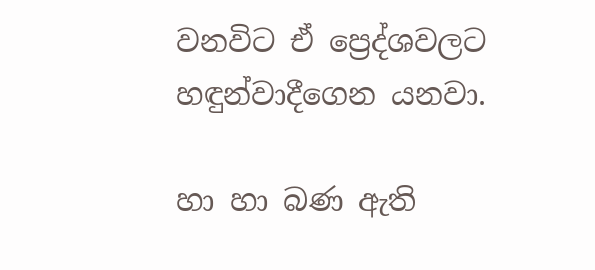වනවිට ඒ ප්‍රෙද්ශවලට හඳුන්වාදීගෙන යනවා.

හා හා බණ ඇති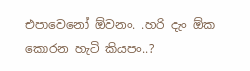එපාවෙනෝ ඕවනං. .හරි දැං ඕක කොරන හැටි කියපං..?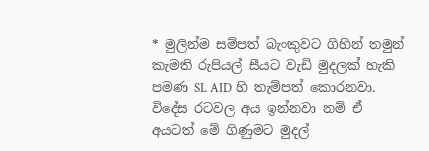* මුලින්ම සම්පත් බැංකුවට ගිහින් තමුන් කැමති රුපියල් සීයට වැඩි මුදලක් හැකි පමණ SL AID හි තැම්පත් කොරනවා. විදේස රටවල අය ඉන්නවා නම් ඒ අයටත් මේ ගිණුමට මුදල්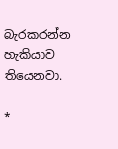බැරකරන්න හැකියාව තියෙනවා.

*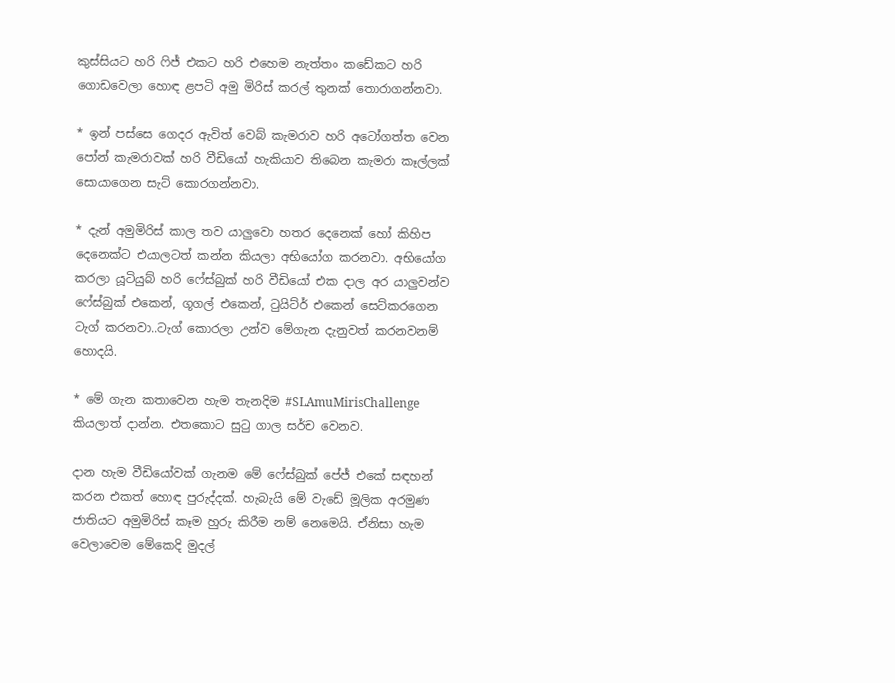කුස්සියට හරි ෆිජ් එකට හරි එහෙම නැත්තං කඩේකට හරි ගොඩවෙලා හොඳ ළපටි අමු මිරිස් කරල් තුනක් තොරාගන්නවා.

* ඉන් පස්සෙ ගෙදර ඇවිත් වෙබ් කැමරාව හරි අටෝගත්ත වෙන පෝන් කැමරාවක් හරි වීඩියෝ හැකියාව තිබෙන කැමරා කෑල්ලක් සොයාගෙන සැට් කොරගන්නවා.

* දැන් අමුමිරිස් කාල තව යාලුවො හතර දෙනෙක් හෝ කිහිප දෙනෙක්ට එයාලටත් කන්න කියලා අභියෝග කරනවා. අභියෝග කරලා යූටියුබ් හරි ෆේස්බුක් හරි වීඩියෝ එක දාල අර යාලුවන්ව ෆේස්බුක් එකෙන්, ගූගල් එකෙන්, ටුයිට්ර් එකෙන් සෙට්කරගෙන ටැග් කරනවා..ටැග් කොරලා උන්ව මේගැන දැනුවත් කරනවනම් හොදයි.

* මේ ගැන කතාවෙන හැම තැනදිම #SLAmuMirisChallenge කියලාත් දාන්න. එතකොට සුටු ගාල සර්ච වෙනව.

දාන හැම වීඩියෝවක් ගැනම මේ ෆේස්බුක් පේජ් එකේ සඳහන් කරන එකත් හොඳ පුරුද්දක්. හැබැයි මේ වැඩේ මූලික අරමුණ ජාතියට අමුමිරිස් කෑම හුරු කිරීම නම් නෙමෙයි. ඒනිසා හැම වෙලාවෙම මේකෙදි මුදල්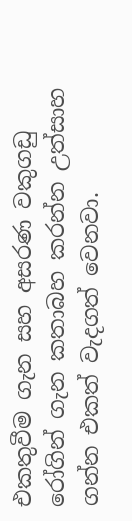එකතුවීම ගැන සහ අසරණ වකුගඩු රෝගින් ගැන කතාබහ කරන්න උත්සාහ ගන්න එකත් වැදගත් වෙනවා.